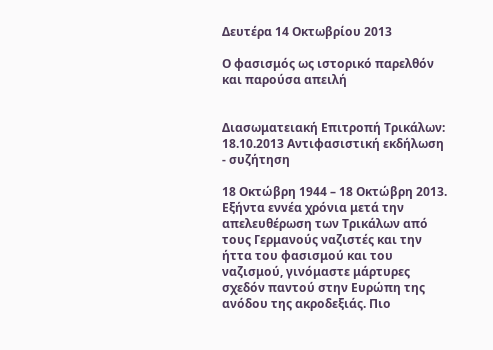Δευτέρα 14 Οκτωβρίου 2013

Ο φασισμός ως ιστορικό παρελθόν και παρούσα απειλή


Διασωματειακή Επιτροπή Τρικάλων: 18.10.2013 Αντιφασιστική εκδήλωση - συζήτηση

18 Οκτώβρη 1944 – 18 Οκτώβρη 2013. Εξήντα εννέα χρόνια μετά την απελευθέρωση των Τρικάλων από τους Γερμανούς ναζιστές και την ήττα του φασισμού και του ναζισμού, γινόμαστε μάρτυρες σχεδόν παντού στην Ευρώπη της ανόδου της ακροδεξιάς. Πιο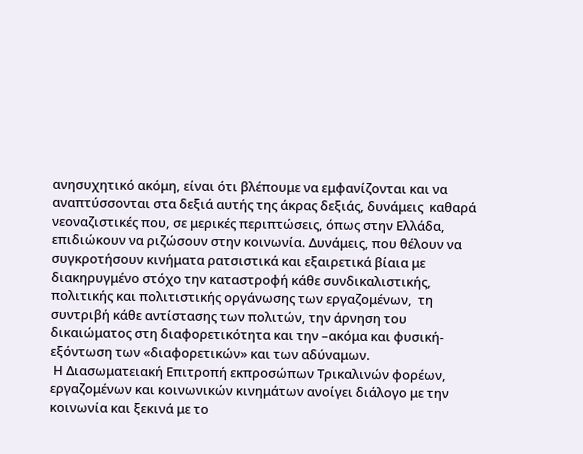ανησυχητικό ακόμη, είναι ότι βλέπουμε να εμφανίζονται και να αναπτύσσονται στα δεξιά αυτής της άκρας δεξιάς, δυνάμεις  καθαρά νεοναζιστικές που, σε μερικές περιπτώσεις, όπως στην Ελλάδα, επιδιώκουν να ριζώσουν στην κοινωνία. Δυνάμεις, που θέλουν να συγκροτήσουν κινήματα ρατσιστικά και εξαιρετικά βίαια με διακηρυγμένο στόχο την καταστροφή κάθε συνδικαλιστικής, πολιτικής και πολιτιστικής οργάνωσης των εργαζομένων,  τη συντριβή κάθε αντίστασης των πολιτών, την άρνηση του δικαιώματος στη διαφορετικότητα και την –ακόμα και φυσική- εξόντωση των «διαφορετικών» και των αδύναμων.
 Η Διασωματειακή Επιτροπή εκπροσώπων Τρικαλινών φορέων, εργαζομένων και κοινωνικών κινημάτων ανοίγει διάλογο με την κοινωνία και ξεκινά με το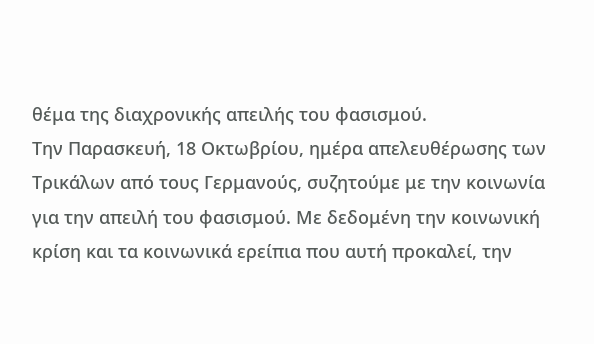θέμα της διαχρονικής απειλής του φασισμού.
Την Παρασκευή, 18 Οκτωβρίου, ημέρα απελευθέρωσης των Τρικάλων από τους Γερμανούς, συζητούμε με την κοινωνία για την απειλή του φασισμού. Με δεδομένη την κοινωνική κρίση και τα κοινωνικά ερείπια που αυτή προκαλεί, την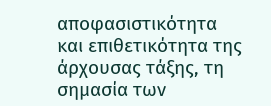αποφασιστικότητα και επιθετικότητα της άρχουσας τάξης, τη σημασία των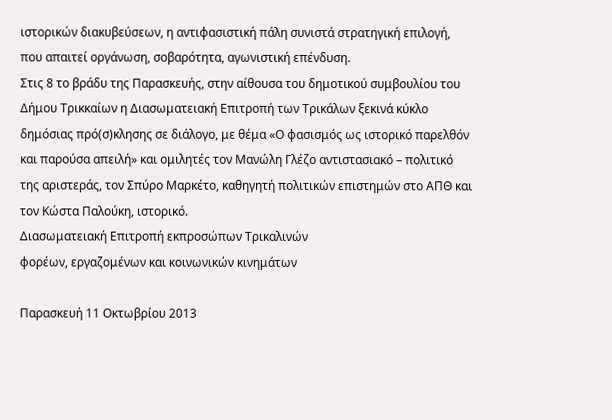ιστορικών διακυβεύσεων, η αντιφασιστική πάλη συνιστά στρατηγική επιλογή, που απαιτεί οργάνωση, σοβαρότητα, αγωνιστική επένδυση.
Στις 8 το βράδυ της Παρασκευής, στην αίθουσα του δημοτικού συμβουλίου του Δήμου Τρικκαίων η Διασωματειακή Επιτροπή των Τρικάλων ξεκινά κύκλο δημόσιας πρό(σ)κλησης σε διάλογο, με θέμα «Ο φασισμός ως ιστορικό παρελθόν και παρούσα απειλή» και ομιλητές τον Μανώλη Γλέζο αντιστασιακό – πολιτικό της αριστεράς, τον Σπύρο Μαρκέτο, καθηγητή πολιτικών επιστημών στο ΑΠΘ και τον Κώστα Παλούκη, ιστορικό.
Διασωματειακή Επιτροπή εκπροσώπων Τρικαλινών
φορέων, εργαζομένων και κοινωνικών κινημάτων

Παρασκευή 11 Οκτωβρίου 2013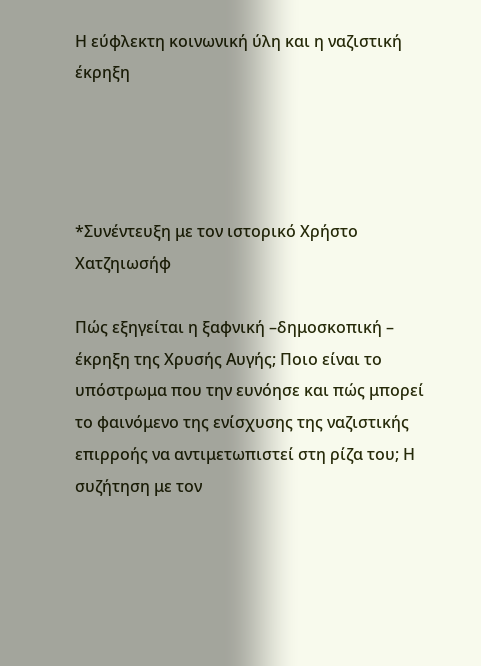Η εύφλεκτη κοινωνική ύλη και η ναζιστική έκρηξη




*Συνέντευξη με τον ιστορικό Χρήστο Χατζηιωσήφ

Πώς εξηγείται η ξαφνική –δημοσκοπική – έκρηξη της Χρυσής Αυγής; Ποιο είναι το υπόστρωμα που την ευνόησε και πώς μπορεί το φαινόμενο της ενίσχυσης της ναζιστικής επιρροής να αντιμετωπιστεί στη ρίζα του; Η συζήτηση με τον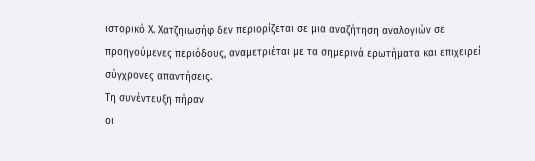ιστορικό Χ. Χατζηιωσήφ δεν περιορίζεται σε μια αναζήτηση αναλογιών σε προηγούμενες περιόδους, αναμετριέται με τα σημερινά ερωτήματα και επιχειρεί σύγχρονες απαντήσεις.
Τη συνέντευξη πήραν
οι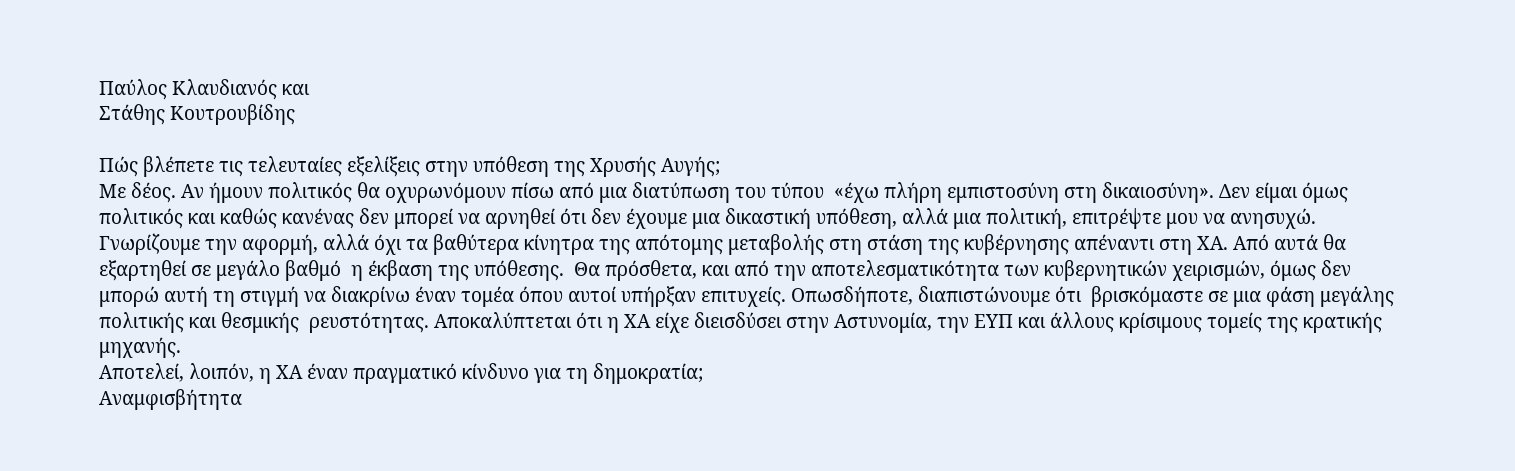Παύλος Κλαυδιανός και
Στάθης Κουτρουβίδης

Πώς βλέπετε τις τελευταίες εξελίξεις στην υπόθεση της Χρυσής Αυγής;
Με δέος. Αν ήμουν πολιτικός θα οχυρωνόμουν πίσω από μια διατύπωση του τύπου  «έχω πλήρη εμπιστοσύνη στη δικαιοσύνη». Δεν είμαι όμως πολιτικός και καθώς κανένας δεν μπορεί να αρνηθεί ότι δεν έχουμε μια δικαστική υπόθεση, αλλά μια πολιτική, επιτρέψτε μου να ανησυχώ. Γνωρίζουμε την αφορμή, αλλά όχι τα βαθύτερα κίνητρα της απότομης μεταβολής στη στάση της κυβέρνησης απέναντι στη ΧΑ. Από αυτά θα εξαρτηθεί σε μεγάλο βαθμό  η έκβαση της υπόθεσης.  Θα πρόσθετα, και από την αποτελεσματικότητα των κυβερνητικών χειρισμών, όμως δεν μπορώ αυτή τη στιγμή να διακρίνω έναν τομέα όπου αυτοί υπήρξαν επιτυχείς. Οπωσδήποτε, διαπιστώνουμε ότι  βρισκόμαστε σε μια φάση μεγάλης πολιτικής και θεσμικής  ρευστότητας. Αποκαλύπτεται ότι η ΧΑ είχε διεισδύσει στην Αστυνομία, την ΕΥΠ και άλλους κρίσιμους τομείς της κρατικής μηχανής.
Αποτελεί, λοιπόν, η ΧΑ έναν πραγματικό κίνδυνο για τη δημοκρατία;
Αναμφισβήτητα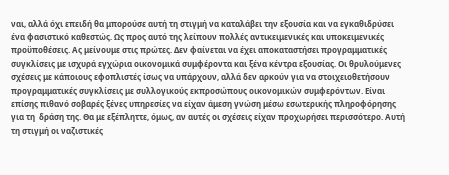ναι, αλλά όχι επειδή θα μπορούσε αυτή τη στιγμή να καταλάβει την εξουσία και να εγκαθιδρύσει ένα φασιστικό καθεστώς. Ως προς αυτό της λείπουν πολλές αντικειμενικές και υποκειμενικές προϋποθέσεις. Ας μείνουμε στις πρώτες. Δεν φαίνεται να έχει αποκαταστήσει προγραμματικές συγκλίσεις με ισχυρά εγχώρια οικονομικά συμφέροντα και ξένα κέντρα εξουσίας. Οι θρυλούμενες σχέσεις με κάποιους εφοπλιστές ίσως να υπάρχουν, αλλά δεν αρκούν για να στοιχειοθετήσουν προγραμματικές συγκλίσεις με συλλογικούς εκπροσώπους οικονομικών συμφερόντων. Είναι επίσης πιθανό σοβαρές ξένες υπηρεσίες να είχαν άμεση γνώση μέσω εσωτερικής πληροφόρησης για τη  δράση της. Θα με εξέπληττε, όμως, αν αυτές οι σχέσεις είχαν προχωρήσει περισσότερο. Αυτή τη στιγμή οι ναζιστικές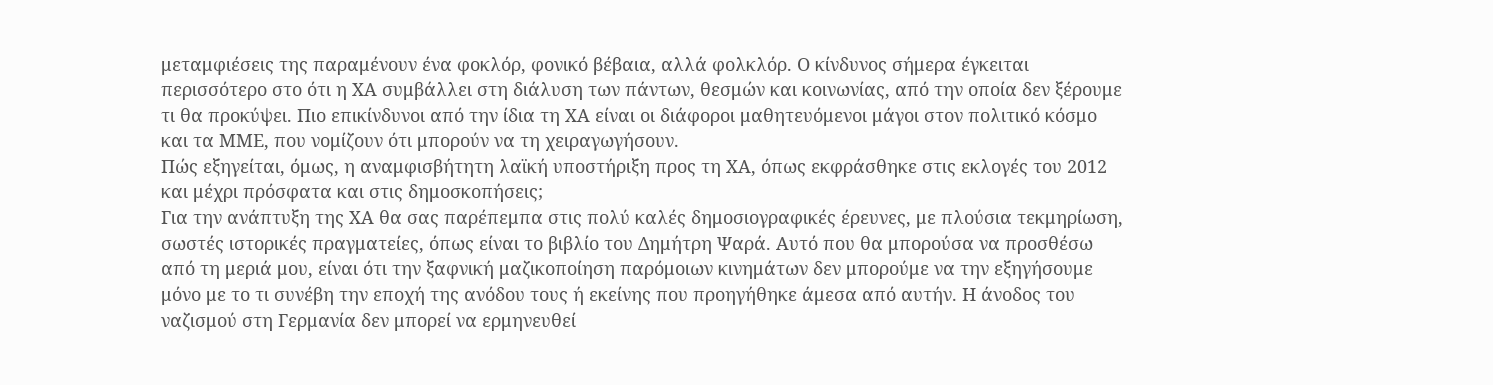μεταμφιέσεις της παραμένουν ένα φοκλόρ, φονικό βέβαια, αλλά φολκλόρ. Ο κίνδυνος σήμερα έγκειται περισσότερο στο ότι η ΧΑ συμβάλλει στη διάλυση των πάντων, θεσμών και κοινωνίας, από την οποία δεν ξέρουμε τι θα προκύψει. Πιο επικίνδυνοι από την ίδια τη ΧΑ είναι οι διάφοροι μαθητευόμενοι μάγοι στον πολιτικό κόσμο και τα ΜΜΕ, που νομίζουν ότι μπορούν να τη χειραγωγήσουν.
Πώς εξηγείται, όμως, η αναμφισβήτητη λαϊκή υποστήριξη προς τη ΧΑ, όπως εκφράσθηκε στις εκλογές του 2012 και μέχρι πρόσφατα και στις δημοσκοπήσεις;
Για την ανάπτυξη της ΧΑ θα σας παρέπεμπα στις πολύ καλές δημοσιογραφικές έρευνες, με πλούσια τεκμηρίωση, σωστές ιστορικές πραγματείες, όπως είναι το βιβλίο του Δημήτρη Ψαρά. Αυτό που θα μπορούσα να προσθέσω από τη μεριά μου, είναι ότι την ξαφνική μαζικοποίηση παρόμοιων κινημάτων δεν μπορούμε να την εξηγήσουμε μόνο με το τι συνέβη την εποχή της ανόδου τους ή εκείνης που προηγήθηκε άμεσα από αυτήν. Η άνοδος του ναζισμού στη Γερμανία δεν μπορεί να ερμηνευθεί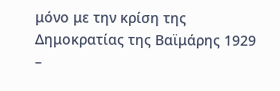μόνο με την κρίση της Δημοκρατίας της Βαϊμάρης 1929 –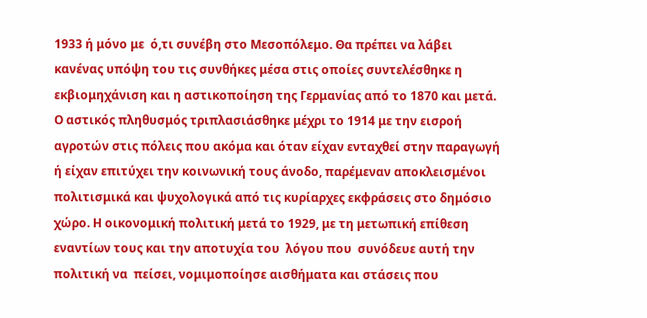1933 ή μόνο με  ό,τι συνέβη στο Μεσοπόλεμο. Θα πρέπει να λάβει κανένας υπόψη του τις συνθήκες μέσα στις οποίες συντελέσθηκε η εκβιομηχάνιση και η αστικοποίηση της Γερμανίας από το 1870 και μετά. Ο αστικός πληθυσμός τριπλασιάσθηκε μέχρι το 1914 με την εισροή αγροτών στις πόλεις που ακόμα και όταν είχαν ενταχθεί στην παραγωγή ή είχαν επιτύχει την κοινωνική τους άνοδο, παρέμεναν αποκλεισμένοι πολιτισμικά και ψυχολογικά από τις κυρίαρχες εκφράσεις στο δημόσιο χώρο. Η οικονομική πολιτική μετά το 1929, με τη μετωπική επίθεση εναντίων τους και την αποτυχία του  λόγου που  συνόδευε αυτή την πολιτική να  πείσει, νομιμοποίησε αισθήματα και στάσεις που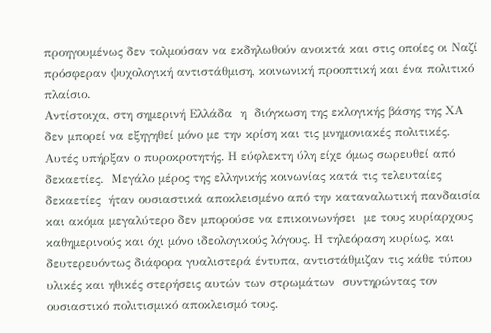προηγουμένως δεν τολμούσαν να εκδηλωθούν ανοικτά και στις οποίες οι Ναζί πρόσφεραν ψυχολογική αντιστάθμιση, κοινωνική προοπτική και ένα πολιτικό πλαίσιο.
Αντίστοιχα, στη σημερινή Ελλάδα  η  διόγκωση της εκλογικής βάσης της ΧΑ δεν μπορεί να εξηγηθεί μόνο με την κρίση και τις μνημονιακές πολιτικές. Αυτές υπήρξαν ο πυροκροτητής. Η εύφλεκτη ύλη είχε όμως σωρευθεί από δεκαετίες.  Μεγάλο μέρος της ελληνικής κοινωνίας κατά τις τελευταίες δεκαετίες  ήταν ουσιαστικά αποκλεισμένο από την καταναλωτική πανδαισία και ακόμα μεγαλύτερο δεν μπορούσε να επικοινωνήσει  με τους κυρίαρχους καθημερινούς και όχι μόνο ιδεολογικούς λόγους. Η τηλεόραση κυρίως, και δευτερευόντως διάφορα γυαλιστερά έντυπα, αντιστάθμιζαν τις κάθε τύπου υλικές και ηθικές στερήσεις αυτών των στρωμάτων  συντηρώντας τον ουσιαστικό πολιτισμικό αποκλεισμό τους.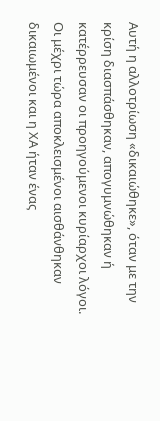Αυτή η αλλοτρίωση «δικαιώθηκε», όταν με την κρίση διασπάσθηκαν, απογυμνώθηκαν ή κατέρρευσαν οι προηγούμενοι κυρίαρχοι λόγοι. Οι μέχρι τώρα αποκλεισμένοι αισθάνθηκαν δικαιωμένοι και η ΧΑ ήταν ένας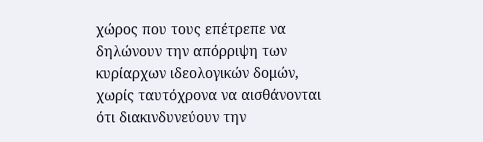χώρος που τους επέτρεπε να δηλώνουν την απόρριψη των κυρίαρχων ιδεολογικών δομών, χωρίς ταυτόχρονα να αισθάνονται ότι διακινδυνεύουν την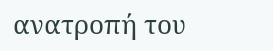ανατροπή του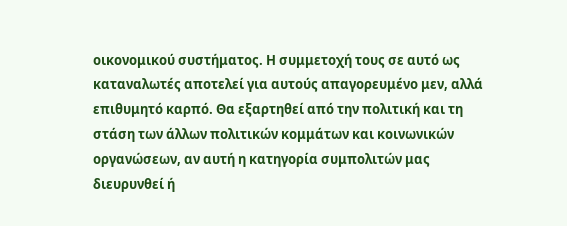οικονομικού συστήματος. Η συμμετοχή τους σε αυτό ως καταναλωτές αποτελεί για αυτούς απαγορευμένο μεν, αλλά επιθυμητό καρπό. Θα εξαρτηθεί από την πολιτική και τη στάση των άλλων πολιτικών κομμάτων και κοινωνικών οργανώσεων, αν αυτή η κατηγορία συμπολιτών μας διευρυνθεί ή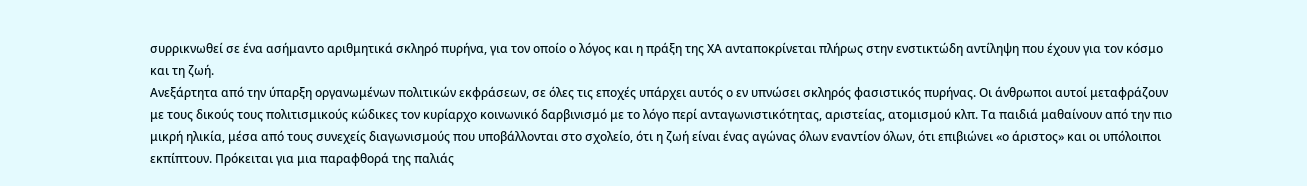συρρικνωθεί σε ένα ασήμαντο αριθμητικά σκληρό πυρήνα, για τον οποίο ο λόγος και η πράξη της ΧΑ ανταποκρίνεται πλήρως στην ενστικτώδη αντίληψη που έχουν για τον κόσμο και τη ζωή.
Ανεξάρτητα από την ύπαρξη οργανωμένων πολιτικών εκφράσεων, σε όλες τις εποχές υπάρχει αυτός ο εν υπνώσει σκληρός φασιστικός πυρήνας. Οι άνθρωποι αυτοί μεταφράζουν με τους δικούς τους πολιτισμικούς κώδικες τον κυρίαρχο κοινωνικό δαρβινισμό με το λόγο περί ανταγωνιστικότητας, αριστείας, ατομισμού κλπ. Τα παιδιά μαθαίνουν από την πιο μικρή ηλικία, μέσα από τους συνεχείς διαγωνισμούς που υποβάλλονται στο σχολείο, ότι η ζωή είναι ένας αγώνας όλων εναντίον όλων, ότι επιβιώνει «ο άριστος» και οι υπόλοιποι εκπίπτουν. Πρόκειται για μια παραφθορά της παλιάς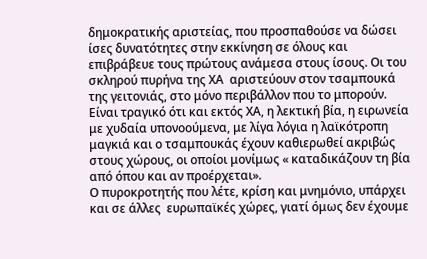δημοκρατικής αριστείας, που προσπαθούσε να δώσει ίσες δυνατότητες στην εκκίνηση σε όλους και επιβράβευε τους πρώτους ανάμεσα στους ίσους. Οι του σκληρού πυρήνα της ΧΑ  αριστεύουν στον τσαμπουκά της γειτονιάς, στο μόνο περιβάλλον που το μπορούν. Είναι τραγικό ότι και εκτός ΧΑ, η λεκτική βία, η ειρωνεία με χυδαία υπονοούμενα, με λίγα λόγια η λαϊκότροπη μαγκιά και ο τσαμπουκάς έχουν καθιερωθεί ακριβώς στους χώρους, οι οποίοι μονίμως « καταδικάζουν τη βία από όπου και αν προέρχεται».
Ο πυροκροτητής που λέτε, κρίση και μνημόνιο, υπάρχει και σε άλλες  ευρωπαϊκές χώρες, γιατί όμως δεν έχουμε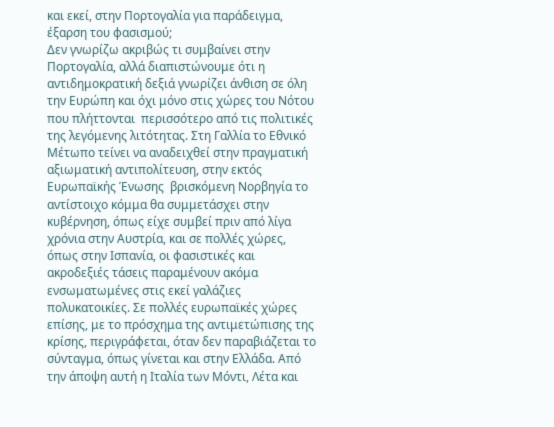και εκεί, στην Πορτογαλία για παράδειγμα, έξαρση του φασισμού;
Δεν γνωρίζω ακριβώς τι συμβαίνει στην Πορτογαλία, αλλά διαπιστώνουμε ότι η αντιδημοκρατική δεξιά γνωρίζει άνθιση σε όλη την Ευρώπη και όχι μόνο στις χώρες του Νότου που πλήττονται  περισσότερο από τις πολιτικές της λεγόμενης λιτότητας. Στη Γαλλία το Εθνικό Μέτωπο τείνει να αναδειχθεί στην πραγματική αξιωματική αντιπολίτευση, στην εκτός Ευρωπαϊκής Ένωσης  βρισκόμενη Νορβηγία το αντίστοιχο κόμμα θα συμμετάσχει στην κυβέρνηση, όπως είχε συμβεί πριν από λίγα χρόνια στην Αυστρία, και σε πολλές χώρες, όπως στην Ισπανία, οι φασιστικές και ακροδεξιές τάσεις παραμένουν ακόμα ενσωματωμένες στις εκεί γαλάζιες πολυκατοικίες. Σε πολλές ευρωπαϊκές χώρες επίσης, με το πρόσχημα της αντιμετώπισης της κρίσης, περιγράφεται, όταν δεν παραβιάζεται το σύνταγμα, όπως γίνεται και στην Ελλάδα. Από την άποψη αυτή η Ιταλία των Μόντι, Λέτα και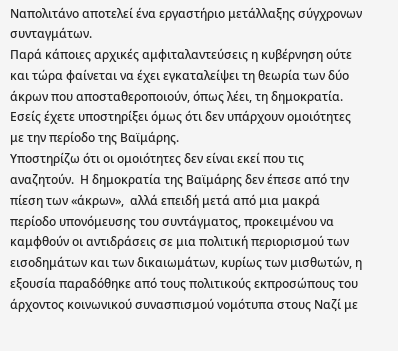Ναπολιτάνο αποτελεί ένα εργαστήριο μετάλλαξης σύγχρονων συνταγμάτων.
Παρά κάποιες αρχικές αμφιταλαντεύσεις η κυβέρνηση ούτε και τώρα φαίνεται να έχει εγκαταλείψει τη θεωρία των δύο άκρων που αποσταθεροποιούν, όπως λέει, τη δημοκρατία. Εσείς έχετε υποστηρίξει όμως ότι δεν υπάρχουν ομοιότητες με την περίοδο της Βαϊμάρης.
Υποστηρίζω ότι οι ομοιότητες δεν είναι εκεί που τις αναζητούν.  Η δημοκρατία της Βαϊμάρης δεν έπεσε από την πίεση των «άκρων»,  αλλά επειδή μετά από μια μακρά περίοδο υπονόμευσης του συντάγματος, προκειμένου να καμφθούν οι αντιδράσεις σε μια πολιτική περιορισμού των εισοδημάτων και των δικαιωμάτων, κυρίως των μισθωτών, η εξουσία παραδόθηκε από τους πολιτικούς εκπροσώπους του άρχοντος κοινωνικού συνασπισμού νομότυπα στους Ναζί με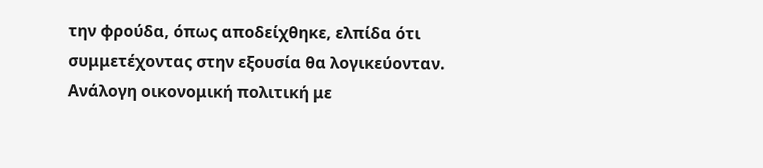την φρούδα, όπως αποδείχθηκε, ελπίδα ότι  συμμετέχοντας στην εξουσία θα λογικεύονταν.
Ανάλογη οικονομική πολιτική με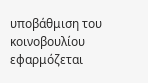υποβάθμιση του κοινοβουλίου εφαρμόζεται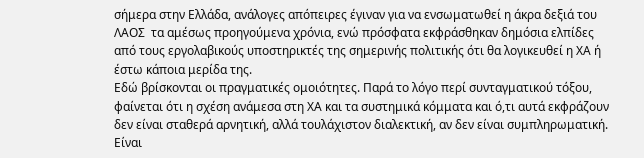σήμερα στην Ελλάδα, ανάλογες απόπειρες έγιναν για να ενσωματωθεί η άκρα δεξιά του ΛΑΟΣ  τα αμέσως προηγούμενα χρόνια, ενώ πρόσφατα εκφράσθηκαν δημόσια ελπίδες από τους εργολαβικούς υποστηρικτές της σημερινής πολιτικής ότι θα λογικευθεί η ΧΑ ή έστω κάποια μερίδα της.
Εδώ βρίσκονται οι πραγματικές ομοιότητες. Παρά το λόγο περί συνταγματικού τόξου, φαίνεται ότι η σχέση ανάμεσα στη ΧΑ και τα συστημικά κόμματα και ό,τι αυτά εκφράζουν δεν είναι σταθερά αρνητική, αλλά τουλάχιστον διαλεκτική, αν δεν είναι συμπληρωματική. Είναι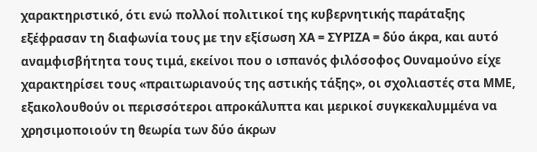χαρακτηριστικό, ότι ενώ πολλοί πολιτικοί της κυβερνητικής παράταξης εξέφρασαν τη διαφωνία τους με την εξίσωση ΧΑ = ΣΥΡΙΖΑ = δύο άκρα, και αυτό αναμφισβήτητα τους τιμά, εκείνοι που ο ισπανός φιλόσοφος Ουναμούνο είχε χαρακτηρίσει τους «πραιτωριανούς της αστικής τάξης», οι σχολιαστές στα ΜΜΕ, εξακολουθούν οι περισσότεροι απροκάλυπτα και μερικοί συγκεκαλυμμένα να χρησιμοποιούν τη θεωρία των δύο άκρων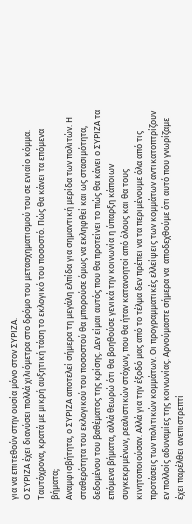για να επιτεθούν στην ουσία μόνο στον ΣΥΡΙΖΑ.
Ο ΣΥΡΙΖΑ έχει διανύσει πολλά χιλιόμετρα στο δρόμο του μετασχηματισμού του σε ενιαίο κόμμα. Ταυτόχρονα, κρατά με μικρή αυξητική τάση το εκλογικό του ποσοστό. Πώς θα κάνει τα επόμενα βήματα;
Αναμφισβήτητα, ο ΣΥΡΙΖΑ αποτελεί σήμερα τη μεγάλη ελπίδα για σημαντική μερίδα των πολιτών. Η σταθερότητα του εκλογικού του ποσοστού θα μπορούσε όμως να εκληφθεί και ως στασιμότητα, δεδομένου του βαθέματος της κρίσης. Δεν είμαι αυτός που θα προτείνει το πώς θα κάνει ο ΣΥΡΙΖΑ τα επόμενα βήματα, αλλά θεωρώ ότι θα βοηθούσε γενικά την κοινωνία η ύπαρξη κάποιων συγκεκριμένων, ρεαλιστικών στόχων, που θα ήταν κατανοητοί από όλους και θα τους κινητοποιούσαν. Αλλά για την έξοδό μας από το τέλμα δεν πρέπει να τα περιμένουμε όλα από τις προτάσεις των πολιτικών κομμάτων. Οι προγραμματικές ελλείψεις των κομμάτων αντικατοπτρίζουν εν πολλοίς αδυναμίες της κοινωνίας. Αρνούμαστε σήμερα να  αποδεχθούμε ότι αυτό που γνωρίζαμε έχει παρέλθει ανεπιστρεπτί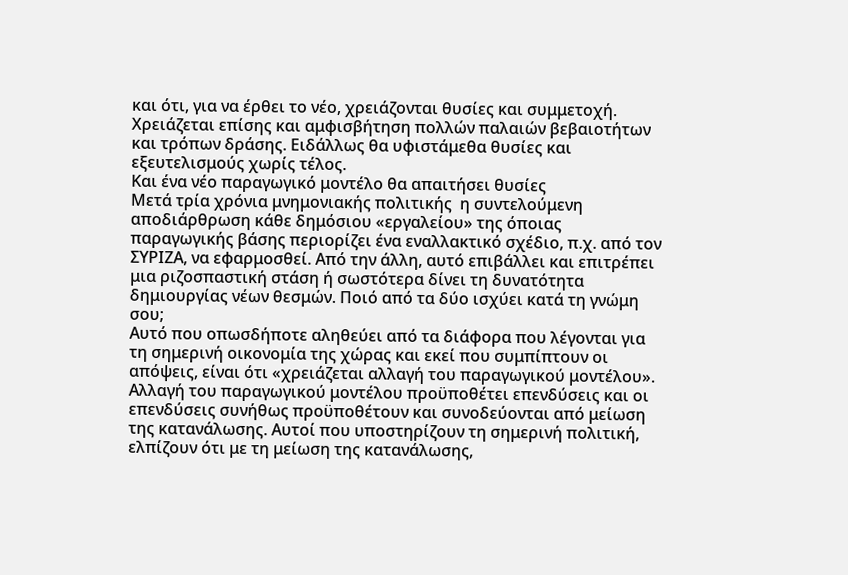και ότι, για να έρθει το νέο, χρειάζονται θυσίες και συμμετοχή. Χρειάζεται επίσης και αμφισβήτηση πολλών παλαιών βεβαιοτήτων και τρόπων δράσης. Ειδάλλως θα υφιστάμεθα θυσίες και εξευτελισμούς χωρίς τέλος.
Και ένα νέο παραγωγικό μοντέλο θα απαιτήσει θυσίες
Μετά τρία χρόνια μνημονιακής πολιτικής  η συντελούμενη αποδιάρθρωση κάθε δημόσιου «εργαλείου» της όποιας παραγωγικής βάσης περιορίζει ένα εναλλακτικό σχέδιο, π.χ. από τον ΣΥΡΙΖΑ, να εφαρμοσθεί. Από την άλλη, αυτό επιβάλλει και επιτρέπει μια ριζοσπαστική στάση ή σωστότερα δίνει τη δυνατότητα δημιουργίας νέων θεσμών. Ποιό από τα δύο ισχύει κατά τη γνώμη σου;
Αυτό που οπωσδήποτε αληθεύει από τα διάφορα που λέγονται για τη σημερινή οικονομία της χώρας και εκεί που συμπίπτουν οι απόψεις, είναι ότι «χρειάζεται αλλαγή του παραγωγικού μοντέλου». Αλλαγή του παραγωγικού μοντέλου προϋποθέτει επενδύσεις και οι επενδύσεις συνήθως προϋποθέτουν και συνοδεύονται από μείωση της κατανάλωσης. Αυτοί που υποστηρίζουν τη σημερινή πολιτική, ελπίζουν ότι με τη μείωση της κατανάλωσης,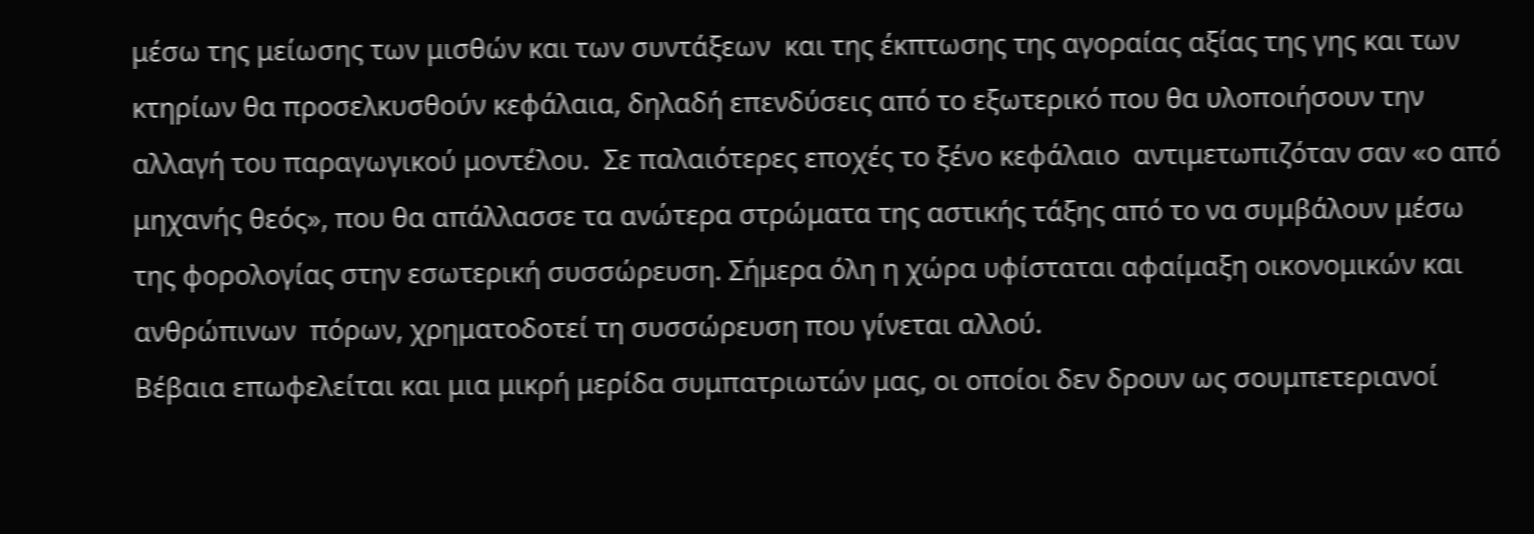μέσω της μείωσης των μισθών και των συντάξεων  και της έκπτωσης της αγοραίας αξίας της γης και των κτηρίων θα προσελκυσθούν κεφάλαια, δηλαδή επενδύσεις από το εξωτερικό που θα υλοποιήσουν την αλλαγή του παραγωγικού μοντέλου.  Σε παλαιότερες εποχές το ξένο κεφάλαιο  αντιμετωπιζόταν σαν «ο από μηχανής θεός», που θα απάλλασσε τα ανώτερα στρώματα της αστικής τάξης από το να συμβάλουν μέσω της φορολογίας στην εσωτερική συσσώρευση. Σήμερα όλη η χώρα υφίσταται αφαίμαξη οικονομικών και ανθρώπινων  πόρων, χρηματοδοτεί τη συσσώρευση που γίνεται αλλού.
Βέβαια επωφελείται και μια μικρή μερίδα συμπατριωτών μας, οι οποίοι δεν δρουν ως σουμπετεριανοί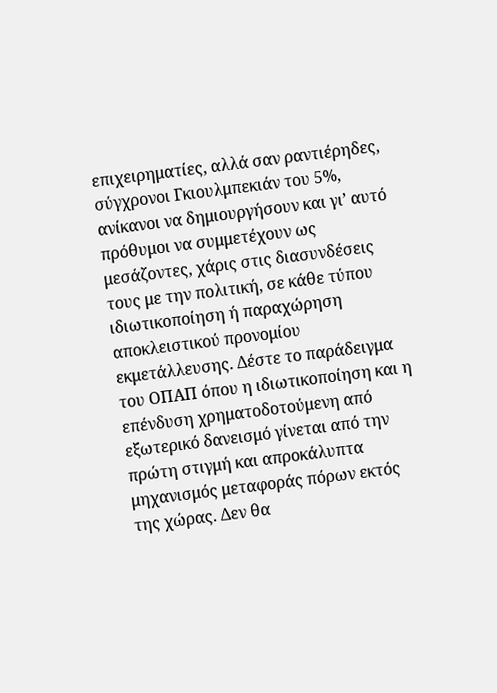επιχειρηματίες, αλλά σαν ραντιέρηδες, σύγχρονοι Γκιουλμπεκιάν του 5%, ανίκανοι να δημιουργήσουν και γι’ αυτό πρόθυμοι να συμμετέχουν ως μεσάζοντες, χάρις στις διασυνδέσεις τους με την πολιτική, σε κάθε τύπου ιδιωτικοποίηση ή παραχώρηση αποκλειστικού προνομίου εκμετάλλευσης. Δέστε το παράδειγμα του ΟΠΑΠ όπου η ιδιωτικοποίηση και η επένδυση χρηματοδοτούμενη από εξωτερικό δανεισμό γίνεται από την πρώτη στιγμή και απροκάλυπτα μηχανισμός μεταφοράς πόρων εκτός της χώρας. Δεν θα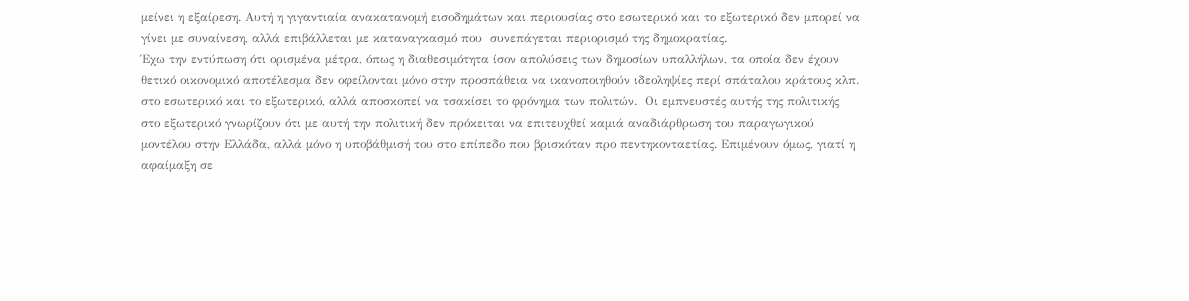μείνει η εξαίρεση. Αυτή η γιγαντιαία ανακατανομή εισοδημάτων και περιουσίας στο εσωτερικό και το εξωτερικό δεν μπορεί να γίνει με συναίνεση, αλλά επιβάλλεται με καταναγκασμό που  συνεπάγεται περιορισμό της δημοκρατίας.
Έχω την εντύπωση ότι ορισμένα μέτρα, όπως η διαθεσιμότητα ίσον απολύσεις των δημοσίων υπαλλήλων, τα οποία δεν έχουν θετικό οικονομικό αποτέλεσμα δεν οφείλονται μόνο στην προσπάθεια να ικανοποιηθούν ιδεοληψίες περί σπάταλου κράτους κλπ. στο εσωτερικό και το εξωτερικό, αλλά αποσκοπεί να τσακίσει το φρόνημα των πολιτών.  Οι εμπνευστές αυτής της πολιτικής στο εξωτερικό γνωρίζουν ότι με αυτή την πολιτική δεν πρόκειται να επιτευχθεί καμιά αναδιάρθρωση του παραγωγικού μοντέλου στην Ελλάδα, αλλά μόνο η υποβάθμισή του στο επίπεδο που βρισκόταν προ πεντηκονταετίας. Επιμένουν όμως, γιατί η αφαίμαξη σε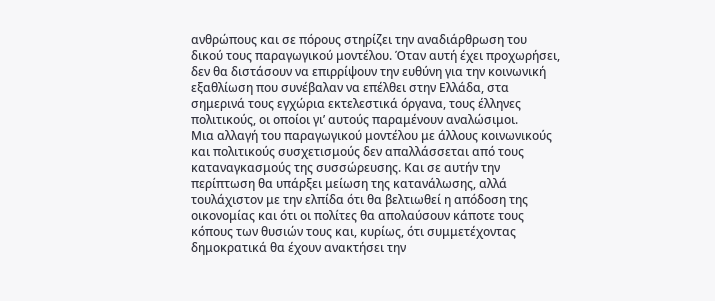ανθρώπους και σε πόρους στηρίζει την αναδιάρθρωση του δικού τους παραγωγικού μοντέλου. Όταν αυτή έχει προχωρήσει, δεν θα διστάσουν να επιρρίψουν την ευθύνη για την κοινωνική εξαθλίωση που συνέβαλαν να επέλθει στην Ελλάδα, στα σημερινά τους εγχώρια εκτελεστικά όργανα, τους έλληνες πολιτικούς, οι οποίοι γι’ αυτούς παραμένουν αναλώσιμοι.
Μια αλλαγή του παραγωγικού μοντέλου με άλλους κοινωνικούς και πολιτικούς συσχετισμούς δεν απαλλάσσεται από τους καταναγκασμούς της συσσώρευσης. Και σε αυτήν την περίπτωση θα υπάρξει μείωση της κατανάλωσης, αλλά τουλάχιστον με την ελπίδα ότι θα βελτιωθεί η απόδοση της οικονομίας και ότι οι πολίτες θα απολαύσουν κάποτε τους κόπους των θυσιών τους και, κυρίως, ότι συμμετέχοντας δημοκρατικά θα έχουν ανακτήσει την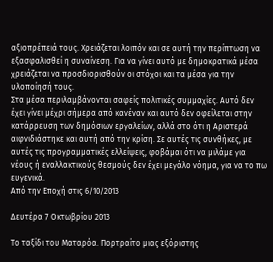αξιοπρέπειά τους. Χρειάζεται λοιπόν και σε αυτή την περίπτωση να εξασφαλισθεί η συναίνεση. Για να γίνει αυτό με δημοκρατικά μέσα χρειάζεται να προσδιορισθούν οι στόχοι και τα μέσα για την υλοποίησή τους.
Στα μέσα περιλαμβάνονται σαφείς πολιτικές συμμαχίες. Αυτό δεν έχει γίνει μέχρι σήμερα από κανέναν και αυτό δεν οφείλεται στην κατάρρευση των δημόσιων εργαλείων, αλλά στο ότι η Αριστερά  αιφνιδιάστηκε και αυτή από την κρίση. Σε αυτές τις συνθήκες, με αυτές τις προγραμματικές ελλείψεις, φοβάμαι ότι να μιλάμε για νέους ή εναλλακτικούς θεσμούς δεν έχει μεγάλο νόημα, για να το πω ευγενικά.
Από την Εποχή στις 6/10/2013

Δευτέρα 7 Οκτωβρίου 2013

Το ταξίδι του Ματαρόα. Πορτραίτο μιας εξόριστης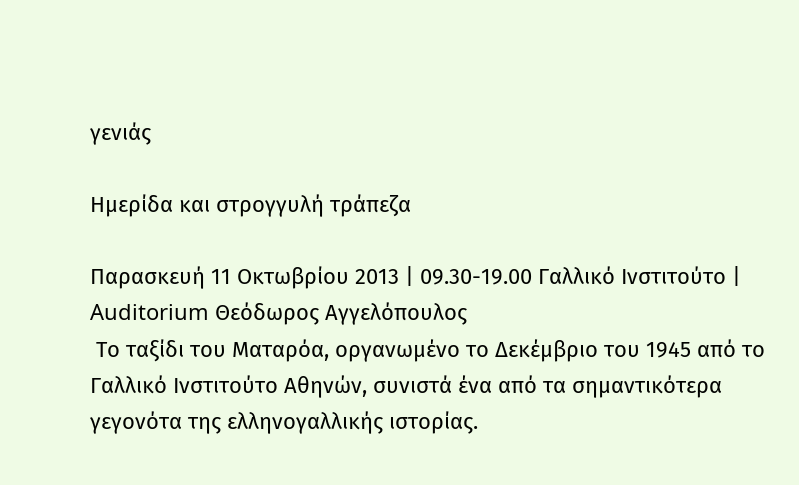γενιάς

Ημερίδα και στρογγυλή τράπεζα

Παρασκευή 11 Οκτωβρίου 2013 | 09.30-19.00 Γαλλικό Ινστιτούτο | Auditorium Θεόδωρος Αγγελόπουλος
 Το ταξίδι του Ματαρόα, οργανωμένο το Δεκέμβριο του 1945 από το Γαλλικό Ινστιτούτο Αθηνών, συνιστά ένα από τα σημαντικότερα γεγονότα της ελληνογαλλικής ιστορίας.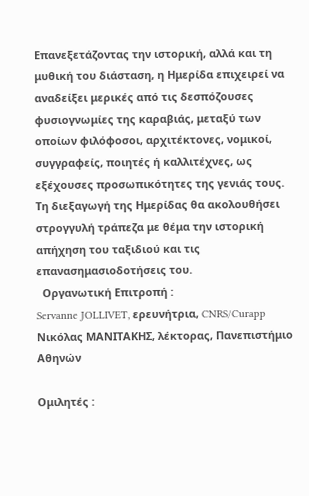Επανεξετάζοντας την ιστορική, αλλά και τη μυθική του διάσταση, η Ημερίδα επιχειρεί να αναδείξει μερικές από τις δεσπόζουσες φυσιογνωμίες της καραβιάς, μεταξύ των οποίων φιλόφοσοι, αρχιτέκτονες, νομικοί, συγγραφείς, ποιητές ή καλλιτέχνες, ως εξέχουσες προσωπικότητες της γενιάς τους. Τη διεξαγωγή της Ημερίδας θα ακολουθήσει στρογγυλή τράπεζα με θέμα την ιστορική απήχηση του ταξιδιού και τις επανασημασιοδοτήσεις του.
  Οργανωτική Επιτροπή :
Servanne JOLLIVET, ερευνήτρια, CNRS/Curapp
Νικόλας ΜΑΝΙΤΑΚΗΣ, λέκτορας, Πανεπιστήμιο Αθηνών

Ομιλητές :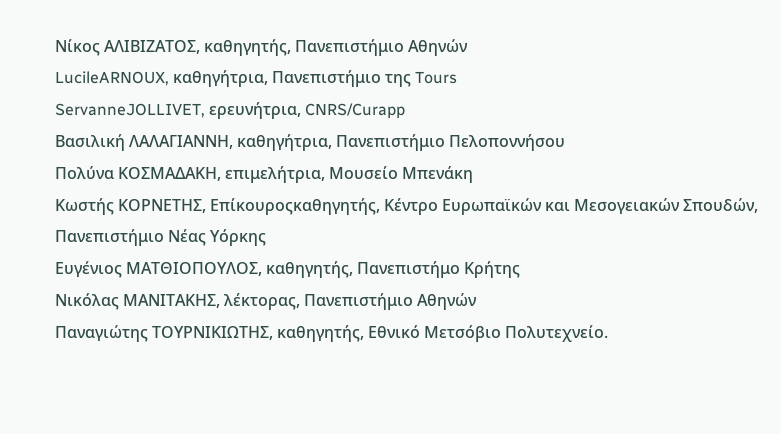Νίκος ΑΛΙΒΙΖΑΤΟΣ, καθηγητής, Πανεπιστήμιο Αθηνών
LucileARNOUX, καθηγήτρια, Πανεπιστήμιο της Tours
ServanneJOLLIVET, ερευνήτρια, CNRS/Curapp
Βασιλική ΛΑΛΑΓΙΑΝΝΗ, καθηγήτρια, Πανεπιστήμιο Πελοποννήσου
Πολύνα ΚΟΣΜΑΔΑΚΗ, επιμελήτρια, Μουσείο Μπενάκη
Κωστής ΚΟΡΝΕΤΗΣ, Επίκουροςκαθηγητής, Κέντρο Ευρωπαϊκών και Μεσογειακών Σπουδών, Πανεπιστήμιο Νέας Υόρκης
Ευγένιος ΜΑΤΘΙΟΠΟΥΛΟΣ, καθηγητής, Πανεπιστήμο Κρήτης
Νικόλας ΜΑΝΙΤΑΚΗΣ, λέκτορας, Πανεπιστήμιο Αθηνών
Παναγιώτης ΤΟΥΡΝΙΚΙΩΤΗΣ, καθηγητής, Εθνικό Μετσόβιο Πολυτεχνείο.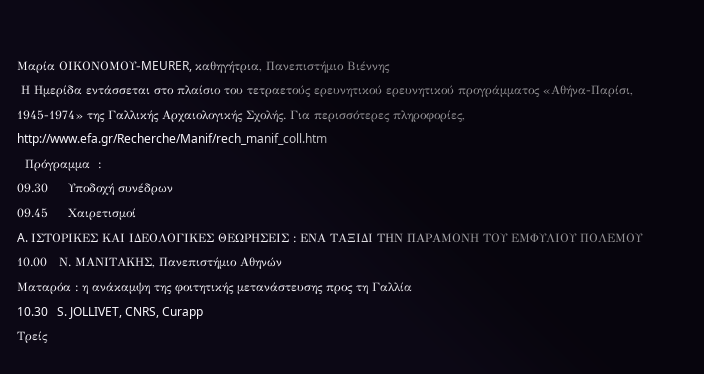Μαρία ΟΙΚΟΝΟΜΟΥ-MEURER, καθηγήτρια, Πανεπιστήμιο Βιέννης
 Η Ημερίδα εντάσσεται στο πλαίσιο του τετραετούς ερευνητικού ερευνητικού προγράμματος «Αθήνα-Παρίσι, 1945-1974» της Γαλλικής Αρχαιολογικής Σχολής. Για περισσότερες πληροφορίες, http://www.efa.gr/Recherche/Manif/rech_manif_coll.htm
  Πρόγραμμα  :
09.30     Υποδοχή συνέδρων
09.45     Χαιρετισμοί
A. ΙΣΤΟΡΙΚΕΣ ΚΑΙ ΙΔΕΟΛΟΓΙΚΕΣ ΘΕΩΡΗΣΕΙΣ : ΕΝΑ ΤΑΞΙΔΙ ΤΗΝ ΠΑΡΑΜΟΝΗ ΤΟΥ ΕΜΦΥΛΙΟΥ ΠΟΛΕΜΟΥ
10.00   Ν. ΜΑΝΙΤΑΚΗΣ, Πανεπιστήμιο Αθηνών
Ματαρόα : η ανάκαμψη της φοιτητικής μετανάστευσης προς τη Γαλλία
10.30   S. JOLLIVET, CNRS, Curapp
Τρείς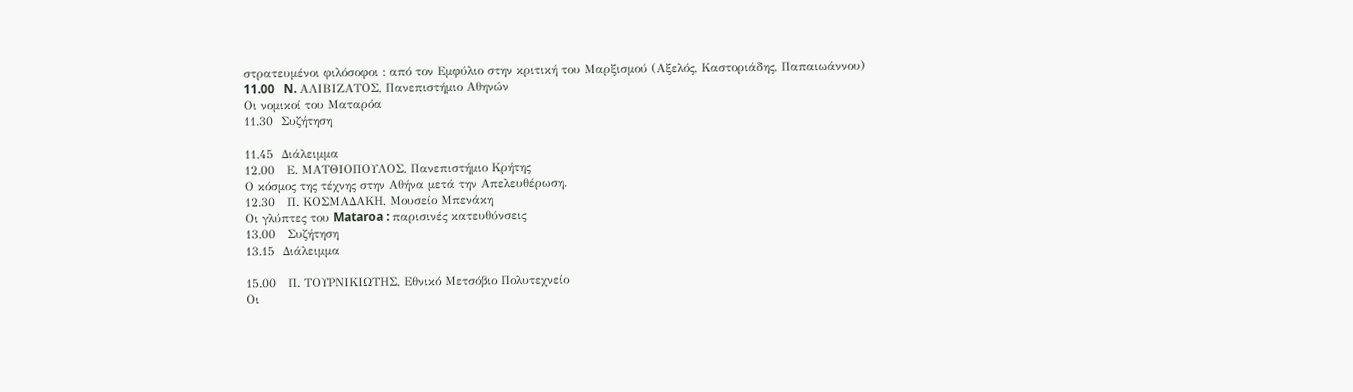στρατευμένοι φιλόσοφοι : από τον Εμφύλιο στην κριτική του Μαρξισμού (Αξελός, Καστοριάδης, Παπαιωάννου)
11.00   N. ΑΛΙΒΙΖΑΤΟΣ, Πανεπιστήμιο Αθηνών
Οι νομικοί του Ματαρόα
11.30  Συζήτηση

11.45  Διάλειμμα
12.00   Ε. ΜΑΤΘΙΟΠΟΥΛΟΣ, Πανεπιστήμιο Κρήτης
Ο κόσμος της τέχνης στην Αθήνα μετά την Απελευθέρωση.
12.30   Π. ΚΟΣΜΑΔΑΚΗ, Μουσείο Μπενάκη
Οι γλύπτες του Mataroa : παρισινές κατευθύνσεις
13.00   Συζήτηση
13.15  Διάλειμμα

15.00   Π. ΤΟΥΡΝΙΚΙΩΤΗΣ, Εθνικό Μετσόβιο Πολυτεχνείο
Οι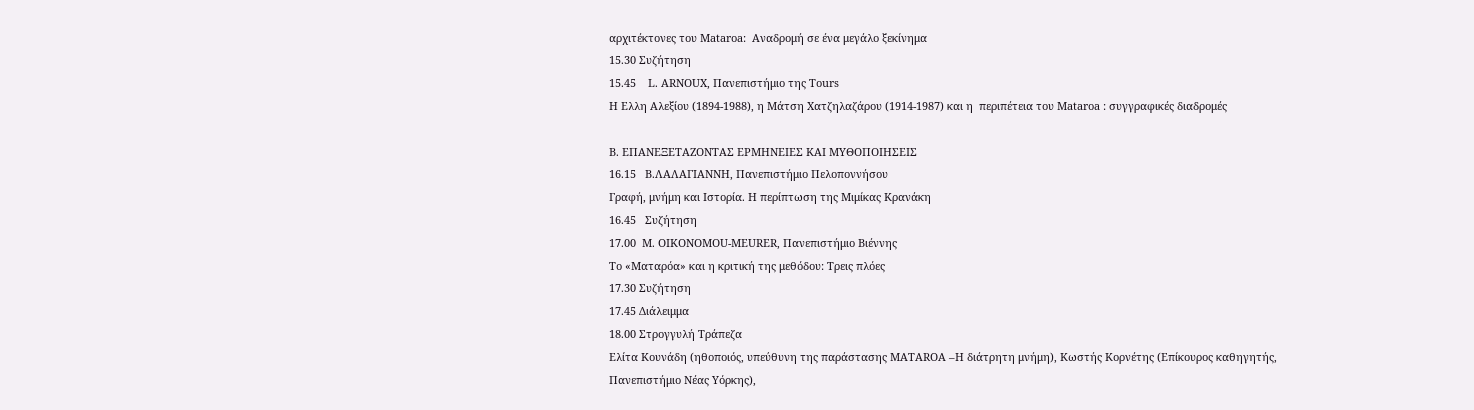αρχιτέκτονες του Mataroa:  Αναδρομή σε ένα μεγάλο ξεκίνημα
15.30 Συζήτηση
15.45    L. ARNOUX, Πανεπιστήμιο της Tours
Η Ελλη Αλεξίου (1894-1988), η Μάτση Χατζηλαζάρου (1914-1987) και η  περιπέτεια του Mataroa : συγγραφικές διαδρομές

B. ΕΠΑΝΕΞΕΤΑΖΟΝΤΑΣ ΕΡΜΗΝΕΙΕΣ ΚΑΙ ΜΥΘΟΠΟΙΗΣΕΙΣ
16.15   Β.ΛΑΛΑΓΙΑΝΝΗ, Πανεπιστήμιο Πελοποννήσου
Γραφή, μνήμη και Ιστορία. Η περίπτωση της Μιμίκας Κρανάκη
16.45   Συζήτηση
17.00  M. OIKONOMOU-MEURER, Πανεπιστήμιο Βιέννης
Το «Ματαρόα» και η κριτική της μεθόδου: Τρεις πλόες
17.30 Συζήτηση
17.45 Διάλειμμα
18.00 Στρογγυλή Τράπεζα
Ελίτα Κουνάδη (ηθοποιός, υπεύθυνη της παράστασης MATAROA –Η διάτρητη μνήμη), Κωστής Κορνέτης (Επίκουρος καθηγητής, Πανεπιστήμιο Νέας Υόρκης),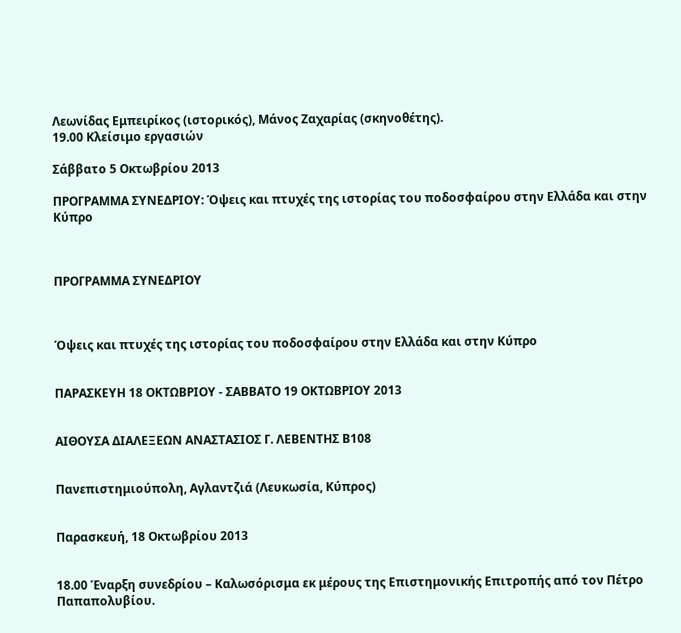Λεωνίδας Εμπειρίκος (ιστορικός), Μάνος Ζαχαρίας (σκηνοθέτης).
19.00 Κλείσιμο εργασιών

Σάββατο 5 Οκτωβρίου 2013

ΠΡΟΓΡΑΜΜΑ ΣΥΝΕΔΡΙΟΥ: Όψεις και πτυχές της ιστορίας του ποδοσφαίρου στην Ελλάδα και στην Κύπρο



ΠΡΟΓΡΑΜΜΑ ΣΥΝΕΔΡΙΟΥ



Όψεις και πτυχές της ιστορίας του ποδοσφαίρου στην Ελλάδα και στην Κύπρο


ΠΑΡΑΣΚΕΥΗ 18 ΟΚΤΩΒΡΙΟΥ - ΣΑΒΒΑΤΟ 19 ΟΚΤΩΒΡΙΟΥ 2013


ΑΙΘΟΥΣΑ ΔΙΑΛΕΞΕΩΝ ΑΝΑΣΤΑΣΙΟΣ Γ. ΛΕΒΕΝΤΗΣ Β108


Πανεπιστημιούπολη, Αγλαντζιά (Λευκωσία, Κύπρος)


Παρασκευή, 18 Οκτωβρίου 2013


18.00 Έναρξη συνεδρίου – Καλωσόρισμα εκ μέρους της Επιστημονικής Επιτροπής από τον Πέτρο Παπαπολυβίου.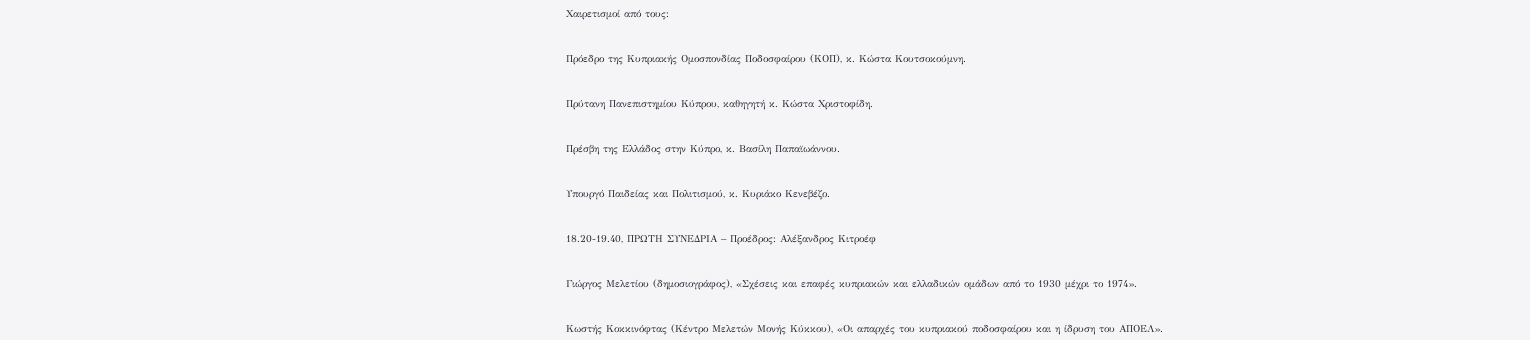Χαιρετισμοί από τους:


Πρόεδρο της Κυπριακής Ομοσπονδίας Ποδοσφαίρου (ΚΟΠ), κ. Κώστα Κουτσοκούμνη.


Πρύτανη Πανεπιστημίου Κύπρου, καθηγητή κ. Κώστα Χριστοφίδη.


Πρέσβη της Ελλάδος στην Κύπρο, κ. Βασίλη Παπαϊωάννου.


Υπουργό Παιδείας και Πολιτισμού, κ. Κυριάκο Κενεβέζο.


18.20-19.40, ΠΡΩΤΗ ΣΥΝΕΔΡΙΑ – Προέδρος: Αλέξανδρος Κιτροέφ


Γιώργος Μελετίου (δημοσιογράφος), «Σχέσεις και επαφές κυπριακών και ελλαδικών ομάδων από το 1930 μέχρι το 1974».


Κωστής Κοκκινόφτας (Κέντρο Μελετών Μονής Κύκκου), «Οι απαρχές του κυπριακού ποδοσφαίρου και η ίδρυση του ΑΠΟΕΛ».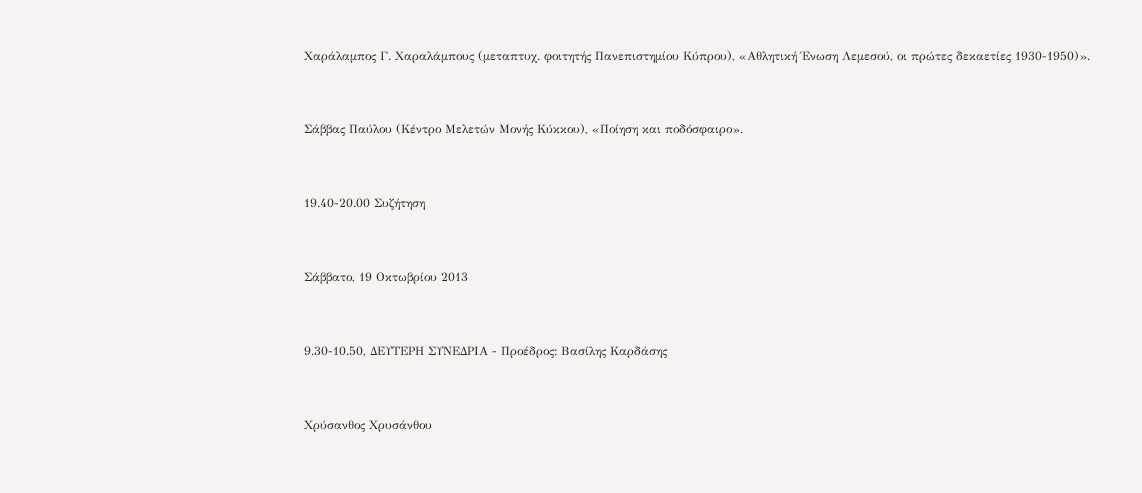Χαράλαμπος Γ. Χαραλάμπους (μεταπτυχ. φοιτητής Πανεπιστημίου Κύπρου), «Αθλητική Ένωση Λεμεσού, οι πρώτες δεκαετίες 1930-1950)».


Σάββας Παύλου (Κέντρο Μελετών Μονής Κύκκου), «Ποίηση και ποδόσφαιρο».


19.40-20.00 Συζήτηση


Σάββατο, 19 Οκτωβρίου 2013


9.30-10.50, ΔΕΥΤΕΡΗ ΣΥΝΕΔΡΙΑ - Προέδρος: Βασίλης Καρδάσης


Χρύσανθος Χρυσάνθου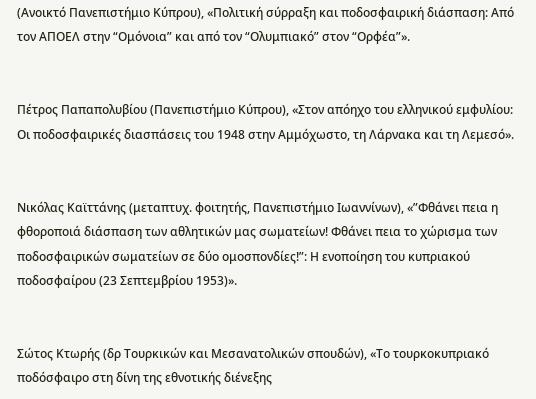(Ανοικτό Πανεπιστήμιο Κύπρου), «Πολιτική σύρραξη και ποδοσφαιρική διάσπαση: Από τον ΑΠΟΕΛ στην “Ομόνοια” και από τον “Ολυμπιακό” στον “Ορφέα”».


Πέτρος Παπαπολυβίου (Πανεπιστήμιο Κύπρου), «Στον απόηχο του ελληνικού εμφυλίου: Οι ποδοσφαιρικές διασπάσεις του 1948 στην Αμμόχωστο, τη Λάρνακα και τη Λεμεσό».


Νικόλας Καϊττάνης (μεταπτυχ. φοιτητής, Πανεπιστήμιο Ιωαννίνων), «”Φθάνει πεια η φθοροποιά διάσπαση των αθλητικών μας σωματείων! Φθάνει πεια το χώρισμα των ποδοσφαιρικών σωματείων σε δύο ομοσπονδίες!”: Η ενοποίηση του κυπριακού ποδοσφαίρου (23 Σεπτεμβρίου 1953)».


Σώτος Κτωρής (δρ Τουρκικών και Μεσανατολικών σπουδών), «Το τουρκοκυπριακό ποδόσφαιρο στη δίνη της εθνοτικής διένεξης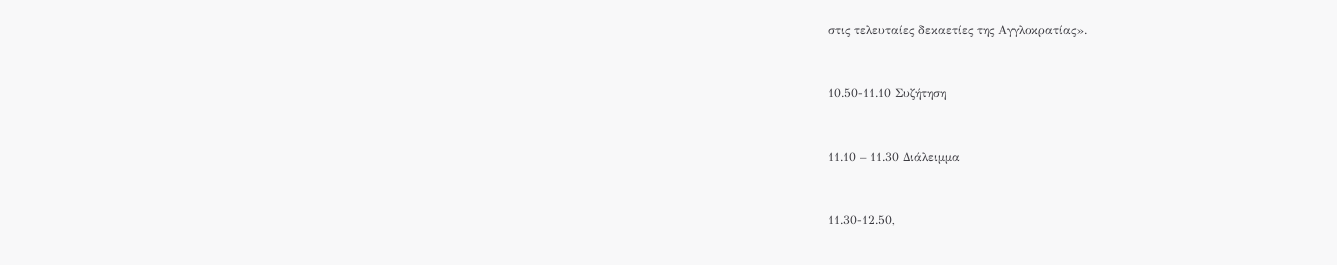στις τελευταίες δεκαετίες της Αγγλοκρατίας».


10.50-11.10 Συζήτηση


11.10 – 11.30 Διάλειμμα


11.30-12.50,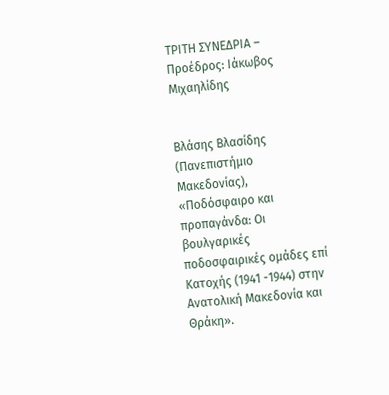ΤΡΙΤΗ ΣΥΝΕΔΡΙΑ – Προέδρος: Ιάκωβος Μιχαηλίδης


Βλάσης Βλασίδης (Πανεπιστήμιο Μακεδονίας), «Ποδόσφαιρο και προπαγάνδα: Οι βουλγαρικές ποδοσφαιρικές ομάδες επί Κατοχής (1941 -1944) στην Ανατολική Μακεδονία και Θράκη».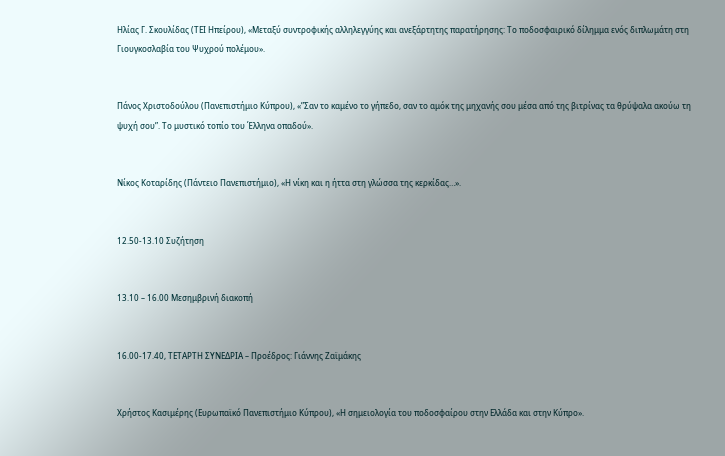Ηλίας Γ. Σκουλίδας (ΤΕΙ Ηπείρου), «Μεταξύ συντροφικής αλληλεγγύης και ανεξάρτητης παρατήρησης: Το ποδοσφαιρικό δίλημμα ενός διπλωμάτη στη Γιουγκοσλαβία του Ψυχρού πολέμου».


Πάνος Χριστοδούλου (Πανεπιστήμιο Κύπρου), «”Σαν το καμένο το γήπεδο, σαν το αμόκ της μηχανής σου μέσα από της βιτρίνας τα θρύψαλα ακούω τη ψυχή σου”. Το μυστικό τοπίο του Έλληνα οπαδού».


Νίκος Κοταρίδης (Πάντειο Πανεπιστήμιο), «Η νίκη και η ήττα στη γλώσσα της κερκίδας…».


12.50-13.10 Συζήτηση


13.10 – 16.00 Μεσημβρινή διακοπή


16.00-17.40, ΤΕΤΑΡΤΗ ΣΥΝΕΔΡΙΑ – Προέδρος: Γιάννης Ζαϊμάκης


Χρήστος Κασιμέρης (Ευρωπαϊκό Πανεπιστήμιο Κύπρου), «Η σημειολογία του ποδοσφαίρου στην Ελλάδα και στην Κύπρο».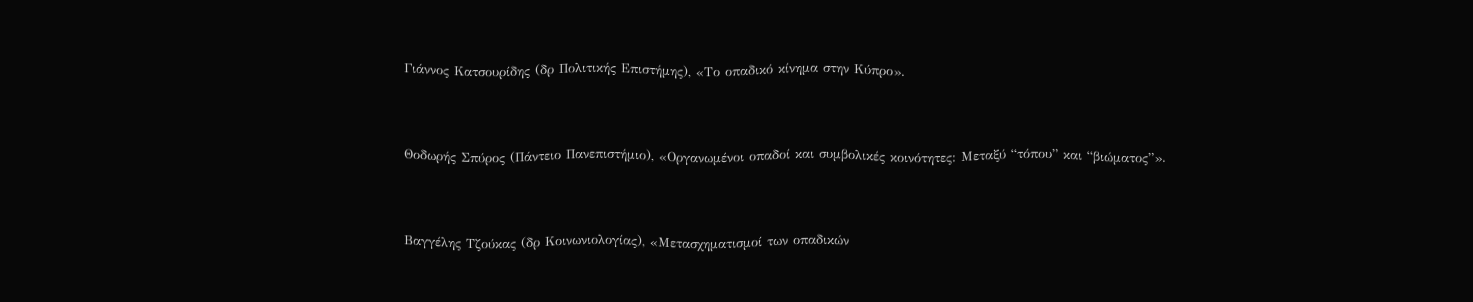Γιάννος Κατσουρίδης (δρ Πολιτικής Επιστήμης), «Το οπαδικό κίνημα στην Κύπρο».


Θοδωρής Σπύρος (Πάντειο Πανεπιστήμιο), «Οργανωμένοι οπαδοί και συμβολικές κοινότητες: Μεταξύ “τόπου” και “βιώματος”».


Βαγγέλης Τζούκας (δρ Κοινωνιολογίας), «Μετασχηματισμοί των οπαδικών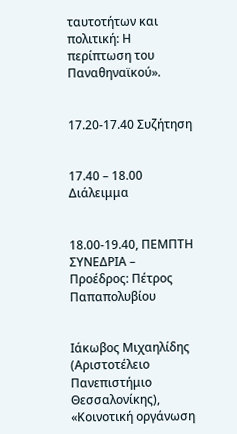ταυτοτήτων και πολιτική: Η περίπτωση του Παναθηναϊκού».


17.20-17.40 Συζήτηση


17.40 – 18.00 Διάλειμμα


18.00-19.40, ΠΕΜΠΤΗ ΣΥΝΕΔΡΙΑ – Προέδρος: Πέτρος Παπαπολυβίου


Ιάκωβος Μιχαηλίδης (Αριστοτέλειο Πανεπιστήμιο Θεσσαλονίκης), «Κοινοτική οργάνωση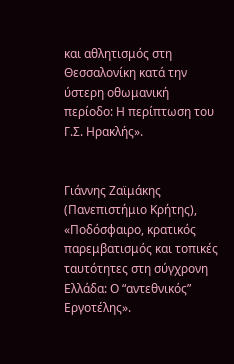και αθλητισμός στη Θεσσαλονίκη κατά την ύστερη οθωμανική περίοδο: Η περίπτωση του Γ.Σ. Ηρακλής».


Γιάννης Ζαϊμάκης (Πανεπιστήμιο Κρήτης), «Ποδόσφαιρο, κρατικός παρεμβατισμός και τοπικές ταυτότητες στη σύγχρονη Ελλάδα: Ο “αντεθνικός” Εργοτέλης».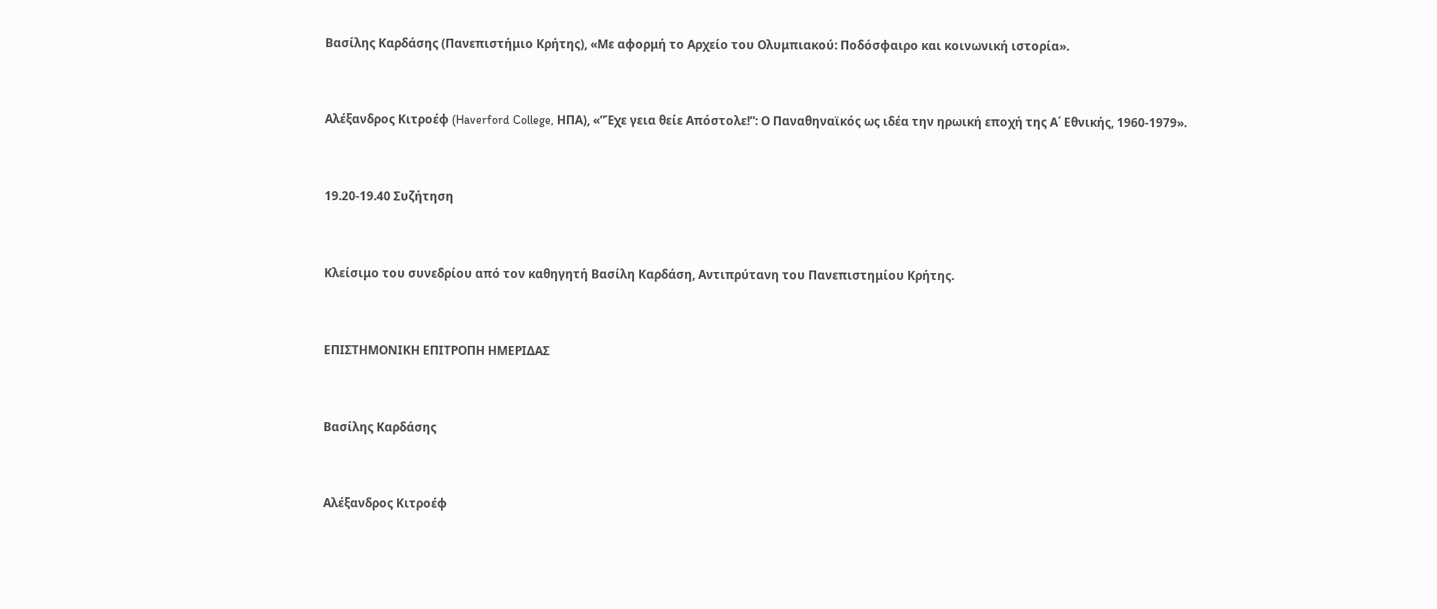Βασίλης Καρδάσης (Πανεπιστήμιο Κρήτης), «Με αφορμή το Αρχείο του Ολυμπιακού: Ποδόσφαιρο και κοινωνική ιστορία».


Αλέξανδρος Κιτροέφ (Haverford College, ΗΠΑ), «”Έχε γεια θείε Απόστολε!”: Ο Παναθηναϊκός ως ιδέα την ηρωική εποχή της Α΄ Εθνικής, 1960-1979».


19.20-19.40 Συζήτηση


Κλείσιμο του συνεδρίου από τον καθηγητή Βασίλη Καρδάση, Αντιπρύτανη του Πανεπιστημίου Κρήτης.


ΕΠΙΣΤΗΜΟΝΙΚΗ ΕΠΙΤΡΟΠΗ ΗΜΕΡΙΔΑΣ


Βασίλης Καρδάσης


Αλέξανδρος Κιτροέφ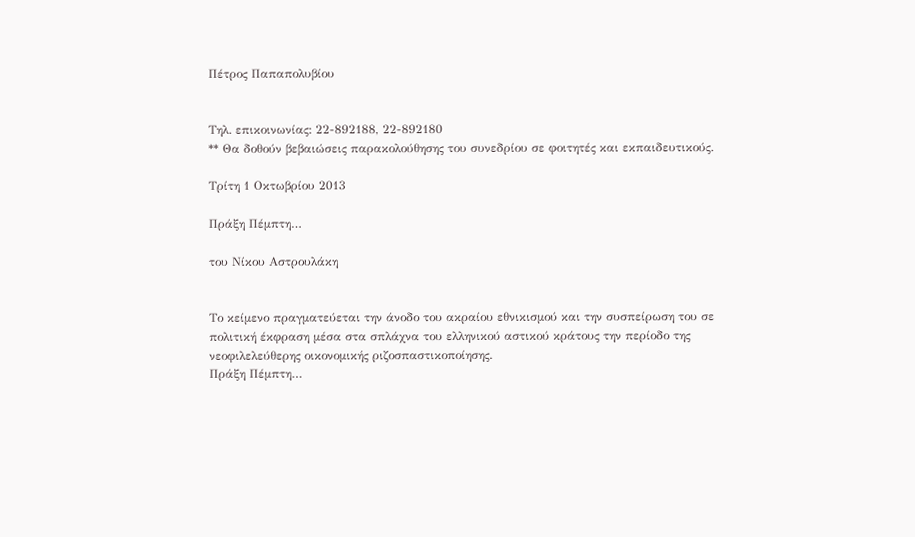Πέτρος Παπαπολυβίου


Τηλ. επικοινωνίας: 22-892188, 22-892180
** Θα δοθούν βεβαιώσεις παρακολούθησης του συνεδρίου σε φοιτητές και εκπαιδευτικούς.

Τρίτη 1 Οκτωβρίου 2013

Πράξη Πέμπτη…

του Νίκου Αστρουλάκη


Το κείμενο πραγματεύεται την άνοδο του ακραίου εθνικισμού και την συσπείρωση του σε πολιτική έκφραση μέσα στα σπλάχνα του ελληνικού αστικού κράτους την περίοδο της νεοφιλελεύθερης οικονομικής ριζοσπαστικοποίησης.
Πράξη Πέμπτη…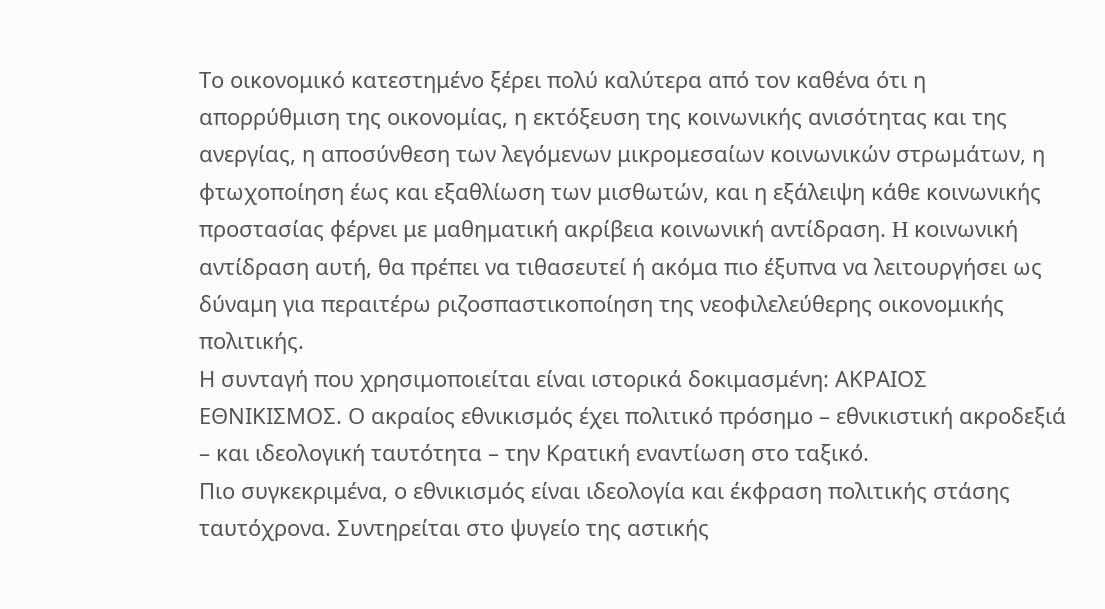Το οικονομικό κατεστημένο ξέρει πολύ καλύτερα από τον καθένα ότι η απορρύθμιση της οικονομίας, η εκτόξευση της κοινωνικής ανισότητας και της ανεργίας, η αποσύνθεση των λεγόμενων μικρομεσαίων κοινωνικών στρωμάτων, η φτωχοποίηση έως και εξαθλίωση των μισθωτών, και η εξάλειψη κάθε κοινωνικής προστασίας φέρνει με μαθηματική ακρίβεια κοινωνική αντίδραση. H κοινωνική αντίδραση αυτή, θα πρέπει να τιθασευτεί ή ακόμα πιο έξυπνα να λειτουργήσει ως δύναμη για περαιτέρω ριζοσπαστικοποίηση της νεοφιλελεύθερης οικονομικής πολιτικής.
Η συνταγή που χρησιμοποιείται είναι ιστορικά δοκιμασμένη: ΑΚΡΑΙΟΣ ΕΘΝΙΚΙΣΜΟΣ. Ο ακραίος εθνικισμός έχει πολιτικό πρόσημο – εθνικιστική ακροδεξιά – και ιδεολογική ταυτότητα – την Κρατική εναντίωση στο ταξικό.
Πιο συγκεκριμένα, ο εθνικισμός είναι ιδεολογία και έκφραση πολιτικής στάσης ταυτόχρονα. Συντηρείται στο ψυγείο της αστικής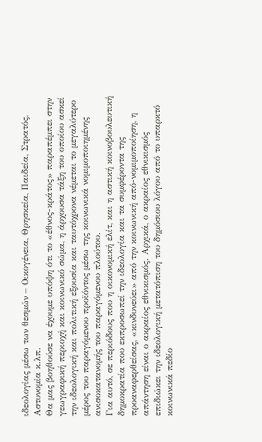ιδεολογίας μέσω των θεσμών – Οικογένεια, Θρησκεία, Παιδεία, Στρατός, Αστυνομία κ.λπ.
Θα μας βοηθούσε να έχουμε υπόψη ότι το «έθνος-κράτος» παραπέμπει στην γεωγραφική περιοχή και κοινωνικό σώμα, η άρχουσα τάξη του οποίου ασκεί την ιδεολογική και πολιτική εξουσία και ταυτόχρονα νέμεται το μεγαλύτερο μέρος του παραγόμενου προϊόντος μέσω της κοινωνικά νομιμοποιημένης ανισοκατανομής του παραγόμενου πλούτου.
Για αυτό, σε περιόδους που η οικονομική ελίτ, και η αστική κοινοβουλευτική δημοκρατία που εκπροσωπεί την ιδεολογία και τα συμφέροντα της προαναφερθείσας, «κινδυνεύει» από την κοινωνική από-νομιμοποίηση, η απάντηση είναι ο ακραίος εθνικισμός. Αρχικά, ο ακραίος εθνικισμός επιδιώκει την ιδεολογική μετατόπιση του δημόσιου λόγου από το υπαρκτό κοινωνικά πεδίο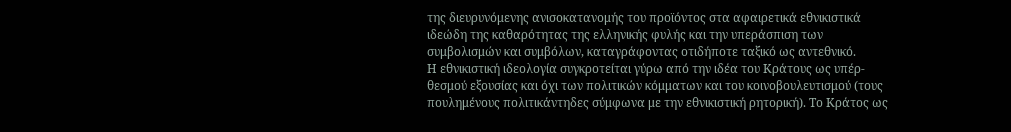της διευρυνόμενης ανισοκατανομής του προϊόντος στα αφαιρετικά εθνικιστικά ιδεώδη της καθαρότητας της ελληνικής φυλής και την υπεράσπιση των συμβολισμών και συμβόλων, καταγράφοντας οτιδήποτε ταξικό ως αντεθνικό.
Η εθνικιστική ιδεολογία συγκροτείται γύρω από την ιδέα του Κράτους ως υπέρ-θεσμού εξουσίας και όχι των πολιτικών κόμματων και του κοινοβουλευτισμού (τους πουλημένους πολιτικάντηδες σύμφωνα με την εθνικιστική ρητορική). Το Κράτος ως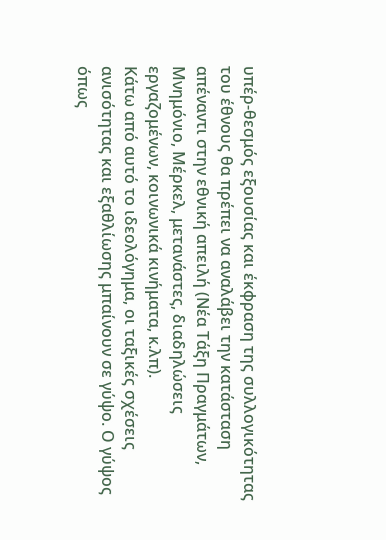υπέρ-θεσμός εξουσίας και έκφραση της συλλογικότητας του έθνους θα πρέπει να αναλάβει την κατάσταση απέναντι στην εθνική απειλή (Νέα Τάξη Πραγμάτων, Μνημόνιο, Μέρκελ, μετανάστες, διαδηλώσεις εργαζομένων, κοινωνικά κινήματα, κ.λπ).
Κάτω από αυτό το ιδεολόγημα, οι ταξικές σχέσεις ανισότητας και εξαθλίωσης μπαίνουν σε γύψο. Ο γύψος όπως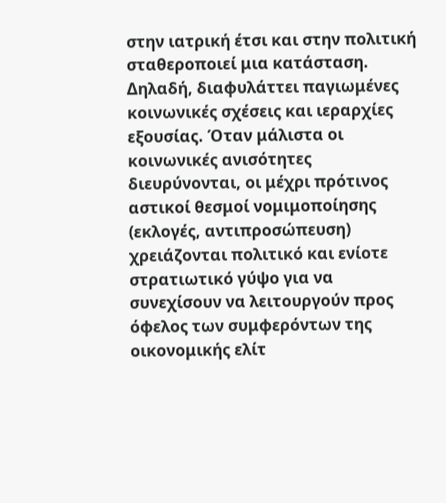στην ιατρική έτσι και στην πολιτική σταθεροποιεί μια κατάσταση. Δηλαδή, διαφυλάττει παγιωμένες κοινωνικές σχέσεις και ιεραρχίες εξουσίας. Όταν μάλιστα οι κοινωνικές ανισότητες διευρύνονται, οι μέχρι πρότινος αστικοί θεσμοί νομιμοποίησης (εκλογές, αντιπροσώπευση) χρειάζονται πολιτικό και ενίοτε στρατιωτικό γύψο για να συνεχίσουν να λειτουργούν προς όφελος των συμφερόντων της οικονομικής ελίτ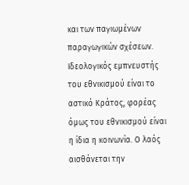και των παγιωμένων παραγωγικών σχέσεων.
Ιδεολογικός εμπνευστής του εθνικισμού είναι το αστικό Κράτος, φορέας όμως του εθνικισμού είναι η ίδια η κοινωνία. Ο λαός αισθάνεται την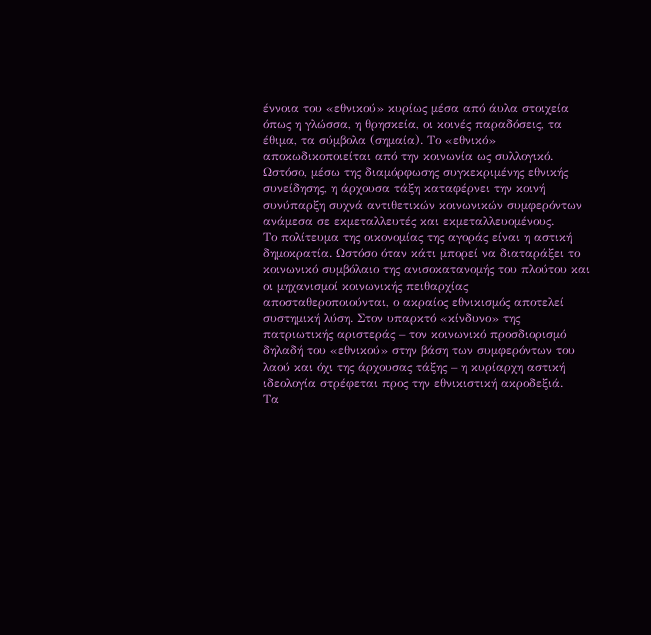έννοια του «εθνικού» κυρίως μέσα από άυλα στοιχεία όπως η γλώσσα, η θρησκεία, οι κοινές παραδόσεις, τα έθιμα, τα σύμβολα (σημαία). Tο «εθνικό» αποκωδικοποιείται από την κοινωνία ως συλλογικό. Ωστόσο, μέσω της διαμόρφωσης συγκεκριμένης εθνικής συνείδησης, η άρχουσα τάξη καταφέρνει την κοινή συνύπαρξη συχνά αντιθετικών κοινωνικών συμφερόντων ανάμεσα σε εκμεταλλευτές και εκμεταλλευομένους.
Το πολίτευμα της οικονομίας της αγοράς είναι η αστική δημοκρατία. Ωστόσο όταν κάτι μπορεί να διαταράξει το κοινωνικό συμβόλαιο της ανισοκατανομής του πλούτου και οι μηχανισμοί κοινωνικής πειθαρχίας αποσταθεροποιούνται, ο ακραίος εθνικισμός αποτελεί συστημική λύση. Στον υπαρκτό «κίνδυνο» της πατριωτικής αριστεράς – τον κοινωνικό προσδιορισμό δηλαδή του «εθνικού» στην βάση των συμφερόντων του λαού και όχι της άρχουσας τάξης – η κυρίαρχη αστική ιδεολογία στρέφεται προς την εθνικιστική ακροδεξιά.
Τα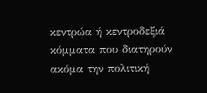κεντρώα ή κεντροδεξιά κόμματα που διατηρούν ακόμα την πολιτική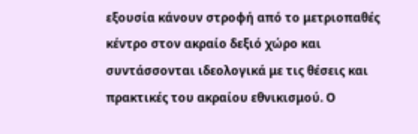εξουσία κάνουν στροφή από το μετριοπαθές κέντρο στον ακραίο δεξιό χώρο και συντάσσονται ιδεολογικά με τις θέσεις και πρακτικές του ακραίου εθνικισμού. Ο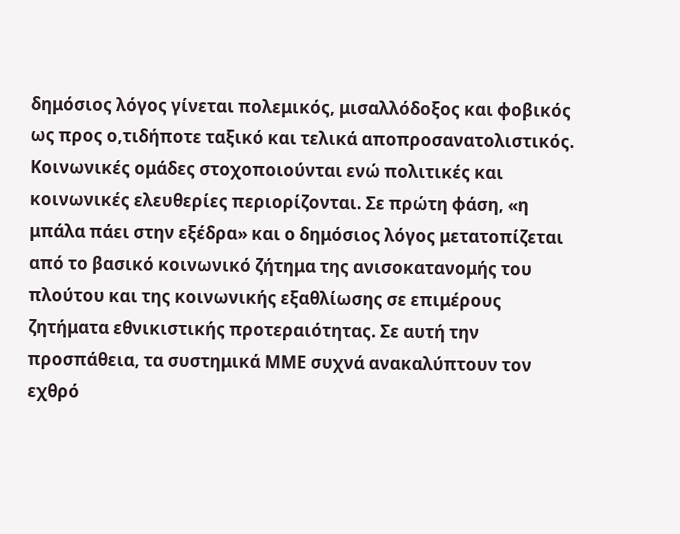δημόσιος λόγος γίνεται πολεμικός, μισαλλόδοξος και φοβικός ως προς ο,τιδήποτε ταξικό και τελικά αποπροσανατολιστικός. Κοινωνικές ομάδες στοχοποιούνται ενώ πολιτικές και κοινωνικές ελευθερίες περιορίζονται. Σε πρώτη φάση, «η μπάλα πάει στην εξέδρα» και ο δημόσιος λόγος μετατοπίζεται από το βασικό κοινωνικό ζήτημα της ανισοκατανομής του πλούτου και της κοινωνικής εξαθλίωσης σε επιμέρους ζητήματα εθνικιστικής προτεραιότητας. Σε αυτή την προσπάθεια, τα συστημικά ΜΜΕ συχνά ανακαλύπτουν τον εχθρό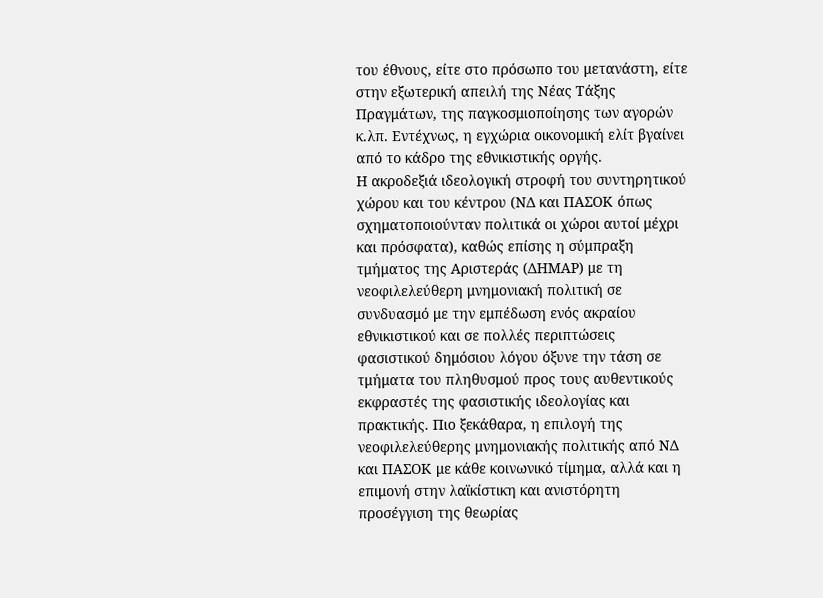του έθνους, είτε στο πρόσωπο του μετανάστη, είτε στην εξωτερική απειλή της Νέας Τάξης Πραγμάτων, της παγκοσμιοποίησης των αγορών κ.λπ. Εντέχνως, η εγχώρια οικονομική ελίτ βγαίνει από το κάδρο της εθνικιστικής οργής.
Η ακροδεξιά ιδεολογική στροφή του συντηρητικού χώρου και του κέντρου (ΝΔ και ΠΑΣΟΚ όπως σχηματοποιούνταν πολιτικά οι χώροι αυτοί μέχρι και πρόσφατα), καθώς επίσης η σύμπραξη τμήματος της Αριστεράς (ΔΗΜΑΡ) με τη νεοφιλελεύθερη μνημονιακή πολιτική σε συνδυασμό με την εμπέδωση ενός ακραίου εθνικιστικού και σε πολλές περιπτώσεις φασιστικού δημόσιου λόγου όξυνε την τάση σε τμήματα του πληθυσμού προς τους αυθεντικούς εκφραστές της φασιστικής ιδεολογίας και πρακτικής. Πιο ξεκάθαρα, η επιλογή της νεοφιλελεύθερης μνημονιακής πολιτικής από ΝΔ και ΠΑΣΟΚ με κάθε κοινωνικό τίμημα, αλλά και η επιμονή στην λαϊκίστικη και ανιστόρητη προσέγγιση της θεωρίας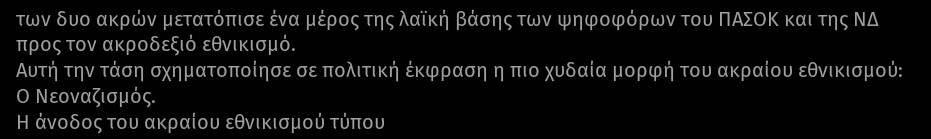των δυο ακρών μετατόπισε ένα μέρος της λαϊκή βάσης των ψηφοφόρων του ΠΑΣΟΚ και της ΝΔ προς τον ακροδεξιό εθνικισμό.
Αυτή την τάση σχηματοποίησε σε πολιτική έκφραση η πιο χυδαία μορφή του ακραίου εθνικισμού: Ο Νεοναζισμός.
Η άνοδος του ακραίου εθνικισμού τύπου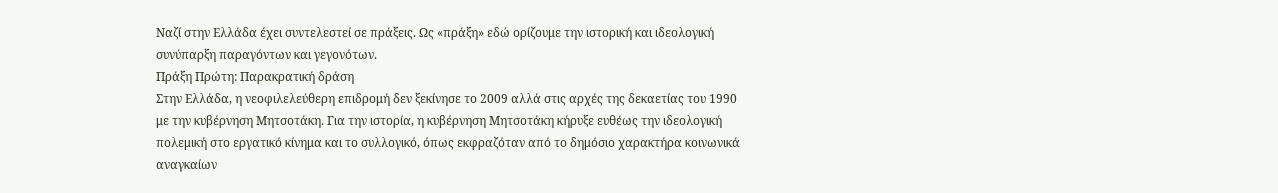Ναζί στην Ελλάδα έχει συντελεστεί σε πράξεις. Ως «πράξη» εδώ ορίζουμε την ιστορική και ιδεολογική συνύπαρξη παραγόντων και γεγονότων.
Πράξη Πρώτη: Παρακρατική δράση
Στην Ελλάδα, η νεοφιλελεύθερη επιδρομή δεν ξεκίνησε το 2009 αλλά στις αρχές της δεκαετίας του 1990 με την κυβέρνηση Μητσοτάκη. Για την ιστορία, η κυβέρνηση Μητσοτάκη κήρυξε ευθέως την ιδεολογική πολεμική στο εργατικό κίνημα και το συλλογικό, όπως εκφραζόταν από το δημόσιο χαρακτήρα κοινωνικά αναγκαίων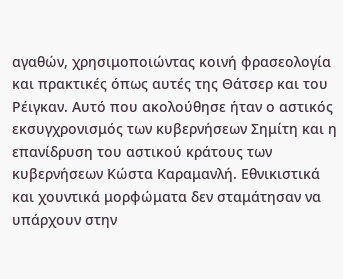αγαθών, χρησιμοποιώντας κοινή φρασεολογία και πρακτικές όπως αυτές της Θάτσερ και του Ρέιγκαν. Αυτό που ακολούθησε ήταν ο αστικός εκσυγχρονισμός των κυβερνήσεων Σημίτη και η επανίδρυση του αστικού κράτους των κυβερνήσεων Κώστα Καραμανλή. Εθνικιστικά και χουντικά μορφώματα δεν σταμάτησαν να υπάρχουν στην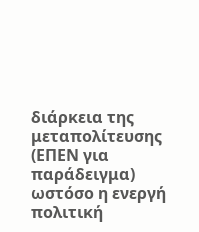διάρκεια της μεταπολίτευσης (ΕΠΕΝ για παράδειγμα) ωστόσο η ενεργή πολιτική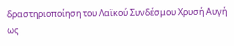δραστηριοποίηση του Λαϊκού Συνδέσμου Χρυσή Αυγή ως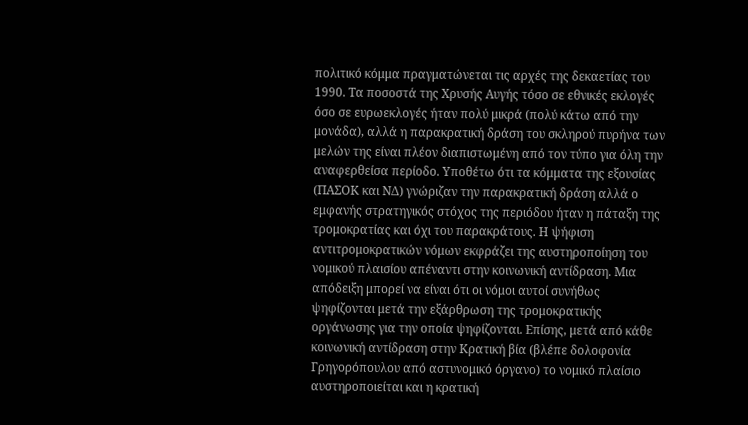πολιτικό κόμμα πραγματώνεται τις αρχές της δεκαετίας του 1990. Τα ποσοστά της Χρυσής Αυγής τόσο σε εθνικές εκλογές όσο σε ευρωεκλογές ήταν πολύ μικρά (πολύ κάτω από την μονάδα), αλλά η παρακρατική δράση του σκληρού πυρήνα των μελών της είναι πλέον διαπιστωμένη από τον τύπο για όλη την αναφερθείσα περίοδο. Υποθέτω ότι τα κόμματα της εξουσίας (ΠΑΣΟΚ και ΝΔ) γνώριζαν την παρακρατική δράση αλλά ο εμφανής στρατηγικός στόχος της περιόδου ήταν η πάταξη της τρομοκρατίας και όχι του παρακράτους. Η ψήφιση αντιτρομοκρατικών νόμων εκφράζει της αυστηροποίηση του νομικού πλαισίου απέναντι στην κοινωνική αντίδραση. Μια απόδειξη μπορεί να είναι ότι οι νόμοι αυτοί συνήθως ψηφίζονται μετά την εξάρθρωση της τρομοκρατικής οργάνωσης για την οποία ψηφίζονται. Επίσης, μετά από κάθε κοινωνική αντίδραση στην Κρατική βία (βλέπε δολοφονία Γρηγορόπουλου από αστυνομικό όργανο) το νομικό πλαίσιο αυστηροποιείται και η κρατική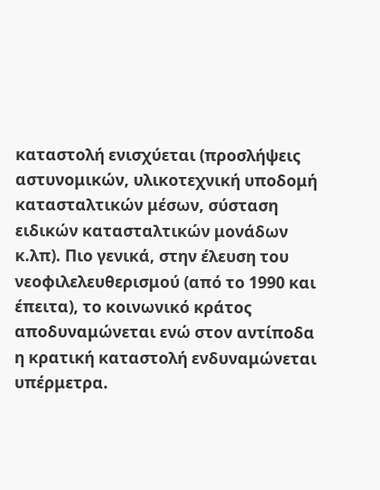καταστολή ενισχύεται (προσλήψεις αστυνομικών, υλικοτεχνική υποδομή κατασταλτικών μέσων, σύσταση ειδικών κατασταλτικών μονάδων κ.λπ). Πιο γενικά, στην έλευση του νεοφιλελευθερισμού (από το 1990 και έπειτα), το κοινωνικό κράτος αποδυναμώνεται ενώ στον αντίποδα η κρατική καταστολή ενδυναμώνεται υπέρμετρα.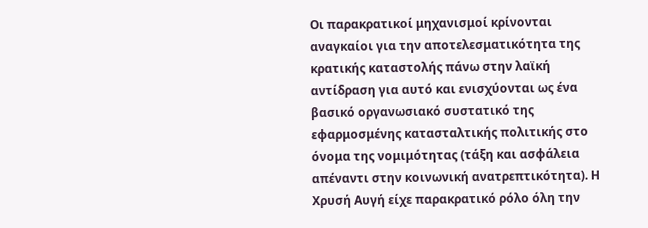Οι παρακρατικοί μηχανισμοί κρίνονται αναγκαίοι για την αποτελεσματικότητα της κρατικής καταστολής πάνω στην λαϊκή αντίδραση για αυτό και ενισχύονται ως ένα βασικό οργανωσιακό συστατικό της εφαρμοσμένης κατασταλτικής πολιτικής στο όνομα της νομιμότητας (τάξη και ασφάλεια απέναντι στην κοινωνική ανατρεπτικότητα). Η Χρυσή Αυγή είχε παρακρατικό ρόλο όλη την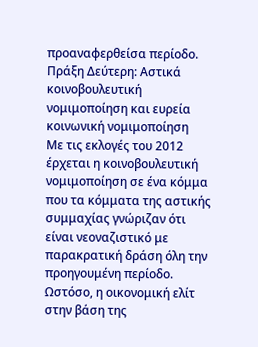προαναφερθείσα περίοδο.
Πράξη Δεύτερη: Αστικά κοινοβουλευτική νομιμοποίηση και ευρεία κοινωνική νομιμοποίηση
Με τις εκλογές του 2012 έρχεται η κοινοβουλευτική νομιμοποίηση σε ένα κόμμα που τα κόμματα της αστικής συμμαχίας γνώριζαν ότι είναι νεοναζιστικό με παρακρατική δράση όλη την προηγουμένη περίοδο. Ωστόσο, η οικονομική ελίτ στην βάση της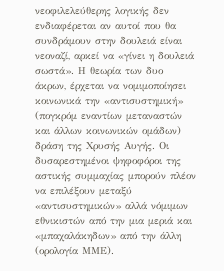νεοφιλελεύθερης λογικής δεν ενδιαφέρεται αν αυτοί που θα συνδράμουν στην δουλειά είναι νεοναζί, αρκεί να «γίνει η δουλειά σωστά». Η θεωρία των δυο άκρων, έρχεται να νομιμοποίησει κοινωνικά την «αντισυστημική» (πογκρόμ εναντίων μεταναστών και άλλων κοινωνικών ομάδων) δράση της Χρυσής Αυγής. Οι δυσαρεστημένοι ψηφοφόροι της αστικής συμμαχίας μπορούν πλέον να επιλέξουν μεταξύ «αντισυστημικών» αλλά νόμιμων εθνικιστών από την μια μεριά και «μπαχαλάκηδων» από την άλλη (ορολογία ΜΜΕ).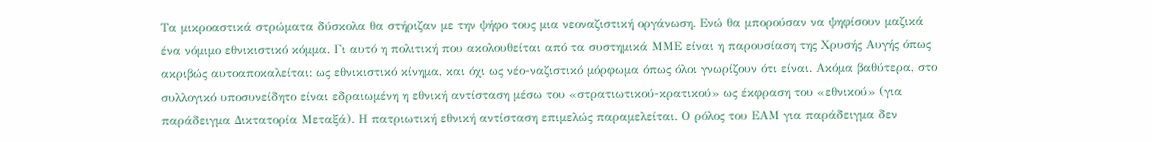Τα μικροαστικά στρώματα δύσκολα θα στήριζαν με την ψήφο τους μια νεοναζιστική οργάνωση. Ενώ θα μπορούσαν να ψηφίσουν μαζικά ένα νόμιμο εθνικιστικό κόμμα. Γι αυτό η πολιτική που ακολουθείται από τα συστημικά ΜΜΕ είναι η παρουσίαση της Χρυσής Αυγής όπως ακριβώς αυτοαποκαλείται: ως εθνικιστικό κίνημα, και όχι ως νέο-ναζιστικό μόρφωμα όπως όλοι γνωρίζουν ότι είναι. Ακόμα βαθύτερα, στο συλλογικό υποσυνείδητο είναι εδραιωμένη η εθνική αντίσταση μέσω του «στρατιωτικού-κρατικού» ως έκφραση του «εθνικού» (για παράδειγμα Δικτατορία Μεταξά). Η πατριωτική εθνική αντίσταση επιμελώς παραμελείται. Ο ρόλος του ΕΑΜ για παράδειγμα δεν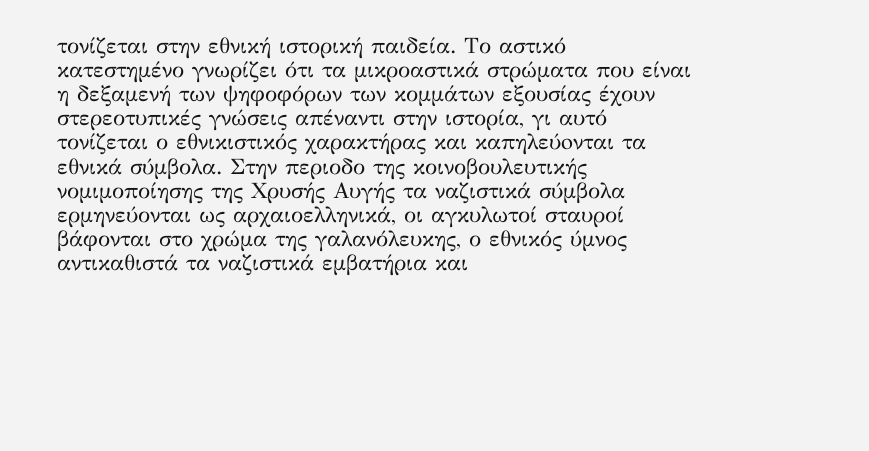τονίζεται στην εθνική ιστορική παιδεία. Το αστικό κατεστημένο γνωρίζει ότι τα μικροαστικά στρώματα που είναι η δεξαμενή των ψηφοφόρων των κομμάτων εξουσίας έχουν στερεοτυπικές γνώσεις απέναντι στην ιστορία, γι αυτό τονίζεται ο εθνικιστικός χαρακτήρας και καπηλεύoνται τα εθνικά σύμβολα. Στην περιοδο της κοινοβουλευτικής νομιμοποίησης της Χρυσής Αυγής τα ναζιστικά σύμβολα ερμηνεύονται ως αρχαιοελληνικά, οι αγκυλωτοί σταυροί βάφονται στο χρώμα της γαλανόλευκης, ο εθνικός ύμνος αντικαθιστά τα ναζιστικά εμβατήρια και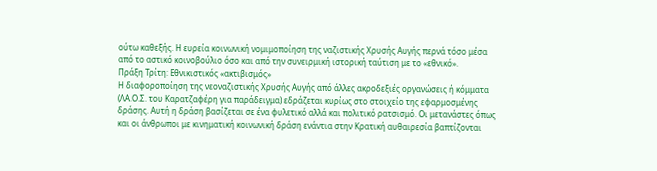ούτω καθεξής. Η ευρεία κοινωνική νομιμοποίηση της ναζιστικής Χρυσής Αυγής περνά τόσο μέσα από το αστικό κοινοβούλιο όσο και από την συνειρμική ιστορική ταύτιση με το «εθνικό».
Πράξη Τρίτη: Εθνικιστικός «ακτιβισμός»
Η διαφοροποίηση της νεοναζιστικής Χρυσής Αυγής από άλλες ακροδεξιές οργανώσεις ή κόμματα (ΛΑ.Ο.Σ. του Καρατζαφέρη για παράδειγμα) εδράζεται κυρίως στο στοιχείο της εφαρμοσμένης δράσης. Αυτή η δράση βασίζεται σε ένα φυλετικό αλλά και πολιτικό ρατσισμό. Οι μετανάστες όπως και οι άνθρωποι με κινηματική κοινωνική δράση ενάντια στην Κρατική αυθαιρεσία βαπτίζονται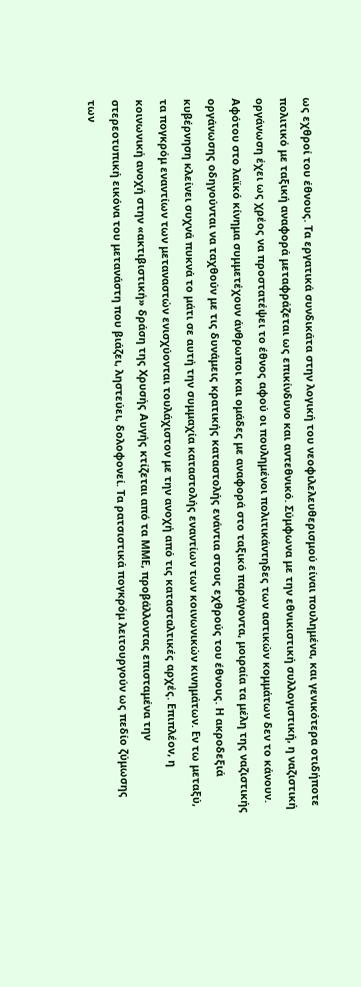ως εχθροί του έθνους. Τα εργατικά συνδικάτα στην λογική του νεοφιλελευθερισμού είναι πουλημένα, και γενικότερα οτιδήποτε πολιτικό με ταξική αναφορά μεταφράζεται ως επικίνδυνο και αντεθνικό. Σύμφωνα με την εθνικιστική συλλογιστική, η ναζιστική οργάνωση έχει ως χρέος να προστατέψει το έθνος αφού οι πουλημένοι πολιτικάντηδες των αστικών κομμάτων δεν το κάνουν.  Αφότου στο λαϊκό κίνημα συμμετέχουν άνθρωποι και ομάδες με αναφορά στο ταξικό παράγοντα, μοιραία τα μέλη της ναζιστικής οργάνωσης οδηγούνται να ταχθούν με τις δυνάμεις κρατικής καταστολής ενάντια στους εχθρούς του έθνους. Η ακροδεξιά κυβέρνηση κλείνει συχνά πυκνά το μάτι σε αυτή την συμμαχία καταστολής εναντίων των κοινωνικών κινημάτων. Εν τω μεταξύ, τα πογκρόμ εναντίων των μεταναστών ενισχύονται τουλάχιστον με την ανοχή από τις κατασταλτικές αρχές. Επιπλέον, η κοινωνική ανοχή στην «ακτιβιστική» δράση της Χρυσής Αυγής κτίζεται από τα ΜΜΕ, προβάλλοντας επισταμένα την στερεοτυπική εικόνα του μετανάστη που βιάζει, ληστεύει, δολοφονεί. Τα ρατσιστικά πογκρόμ λειτουργούν ως πεδίο ζύμωσης των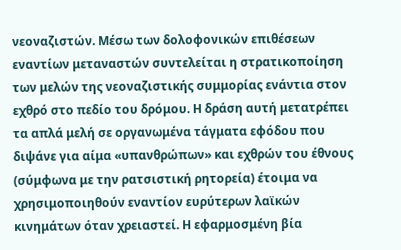νεοναζιστών. Μέσω των δολοφονικών επιθέσεων εναντίων μεταναστών συντελείται η στρατικοποίηση των μελών της νεοναζιστικής συμμορίας ενάντια στον εχθρό στο πεδίο του δρόμου. Η δράση αυτή μετατρέπει τα απλά μελή σε οργανωμένα τάγματα εφόδου που διψάνε για αίμα «υπανθρώπων» και εχθρών του έθνους (σύμφωνα με την ρατσιστική ρητορεία) έτοιμα να χρησιμοποιηθούν εναντίον ευρύτερων λαϊκών κινημάτων όταν χρειαστεί. Η εφαρμοσμένη βία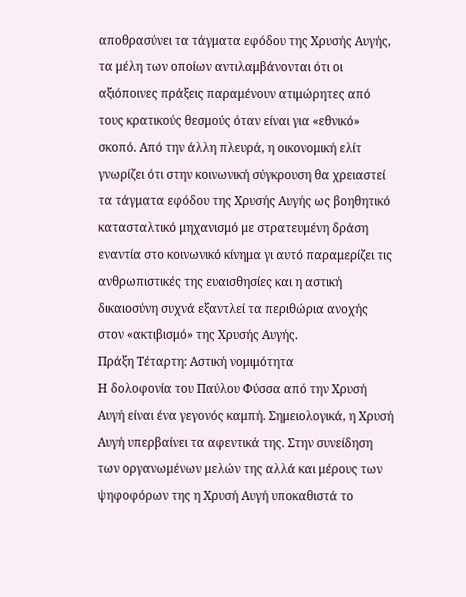αποθρασύνει τα τάγματα εφόδου της Χρυσής Αυγής, τα μέλη των οποίων αντιλαμβάνονται ότι οι αξιόποινες πράξεις παραμένουν ατιμώρητες από τους κρατικούς θεσμούς όταν είναι για «εθνικό» σκοπό. Από την άλλη πλευρά, η οικονομική ελίτ γνωρίζει ότι στην κοινωνική σύγκρουση θα χρειαστεί τα τάγματα εφόδου της Χρυσής Αυγής ως βοηθητικό κατασταλτικό μηχανισμό με στρατευμένη δράση εναντία στο κοινωνικό κίνημα γι αυτό παραμερίζει τις ανθρωπιστικές της ευαισθησίες και η αστική δικαιοσύνη συχνά εξαντλεί τα περιθώρια ανοχής στον «ακτιβισμό» της Χρυσής Αυγής.
Πράξη Τέταρτη: Αστική νομιμότητα
Η δολοφονία του Παύλου Φύσσα από την Χρυσή Αυγή είναι ένα γεγονός καμπή. Σημειολογικά, η Χρυσή Αυγή υπερβαίνει τα αφεντικά της. Στην συνείδηση των οργανωμένων μελών της αλλά και μέρους των ψηφοφόρων της η Χρυσή Αυγή υποκαθιστά το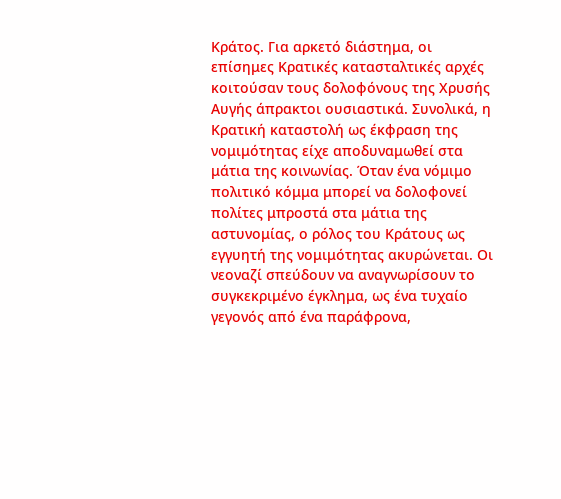Κράτος. Για αρκετό διάστημα, οι επίσημες Κρατικές κατασταλτικές αρχές κοιτούσαν τους δολοφόνους της Χρυσής Αυγής άπρακτοι ουσιαστικά. Συνολικά, η Κρατική καταστολή ως έκφραση της νομιμότητας είχε αποδυναμωθεί στα μάτια της κοινωνίας. Όταν ένα νόμιμο πολιτικό κόμμα μπορεί να δολοφονεί πολίτες μπροστά στα μάτια της αστυνομίας, ο ρόλος του Κράτους ως εγγυητή της νομιμότητας ακυρώνεται. Οι νεοναζί σπεύδουν να αναγνωρίσουν το συγκεκριμένο έγκλημα, ως ένα τυχαίο γεγονός από ένα παράφρονα,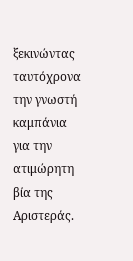ξεκινώντας ταυτόχρονα την γνωστή καμπάνια για την ατιμώρητη βία της Αριστεράς.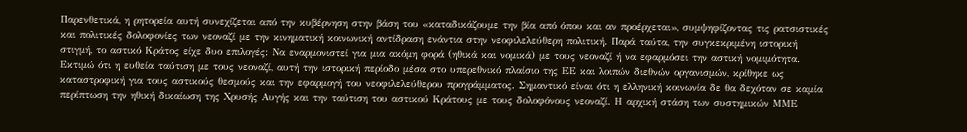Παρενθετικά, η ρητορεία αυτή συνεχίζεται από την κυβέρνηση στην βάση του «καταδικάζουμε την βία από όπου και αν προέρχεται», συμψηφίζοντας τις ρατσιστικές και πολιτικές δολοφονίες των νεοναζί με την κινηματική κοινωνική αντίδραση ενάντια στην νεοφιλελεύθερη πολιτική. Παρά ταύτα, την συγκεκριμένη ιστορική στιγμή, το αστικό Κράτος είχε δυο επιλογές: Να εναρμονιστεί για μια ακόμη φορά (ηθικά και νομικά) με τους νεοναζί ή να εφαρμόσει την αστική νομιμότητα. Εκτιμώ ότι η ευθεία ταύτιση με τους νεοναζί, αυτή την ιστορική περίοδο μέσα στο υπερεθνικό πλαίσιο της ΕΕ και λοιπών διεθνών οργανισμών, κρίθηκε ως καταστροφική για τους αστικούς θεσμούς και την εφαρμογή του νεοφιλελεύθερου προγράμματος. Σημαντικό είναι ότι η ελληνική κοινωνία δε θα δεχόταν σε καμία περίπτωση την ηθική δικαίωση της Χρυσής Αυγής και την ταύτιση του αστικού Κράτους με τους δολοφόνους νεοναζί. Η αρχική στάση των συστημικών ΜΜΕ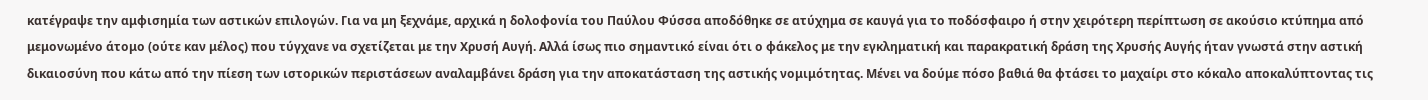κατέγραψε την αμφισημία των αστικών επιλογών. Για να μη ξεχνάμε, αρχικά η δολοφονία του Παύλου Φύσσα αποδόθηκε σε ατύχημα σε καυγά για το ποδόσφαιρο ή στην χειρότερη περίπτωση σε ακούσιο κτύπημα από μεμονωμένο άτομο (ούτε καν μέλος) που τύγχανε να σχετίζεται με την Χρυσή Αυγή. Αλλά ίσως πιο σημαντικό είναι ότι ο φάκελος με την εγκληματική και παρακρατική δράση της Χρυσής Αυγής ήταν γνωστά στην αστική δικαιοσύνη που κάτω από την πίεση των ιστορικών περιστάσεων αναλαμβάνει δράση για την αποκατάσταση της αστικής νομιμότητας. Μένει να δούμε πόσο βαθιά θα φτάσει το μαχαίρι στο κόκαλο αποκαλύπτοντας τις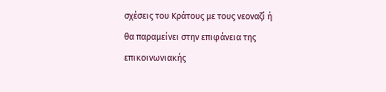σχέσεις του Κράτους με τους νεοναζί ή θα παραμείνει στην επιφάνεια της επικοινωνιακής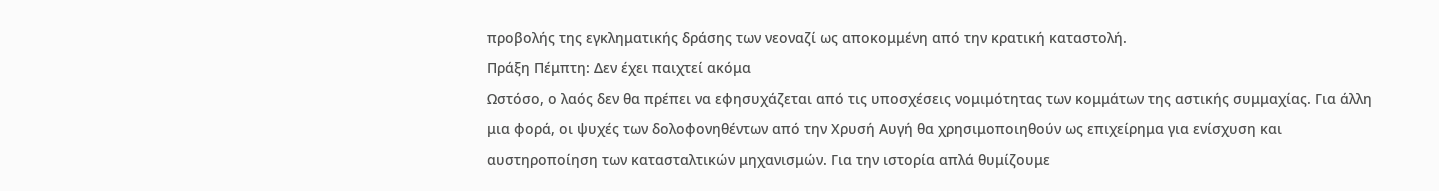προβολής της εγκληματικής δράσης των νεοναζί ως αποκομμένη από την κρατική καταστολή.
Πράξη Πέμπτη: Δεν έχει παιχτεί ακόμα
Ωστόσο, ο λαός δεν θα πρέπει να εφησυχάζεται από τις υποσχέσεις νομιμότητας των κομμάτων της αστικής συμμαχίας. Για άλλη μια φορά, οι ψυχές των δολοφονηθέντων από την Χρυσή Αυγή θα χρησιμοποιηθούν ως επιχείρημα για ενίσχυση και αυστηροποίηση των κατασταλτικών μηχανισμών. Για την ιστορία απλά θυμίζουμε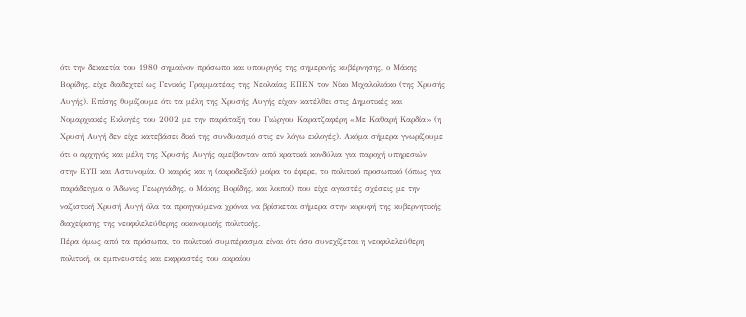ότι την δεκαετία του 1980 σημαίνον πρόσωπο και υπουργός της σημερινής κυβέρνησης, ο Μάκης Βορίδης, είχε διαδεχτεί ως Γενικός Γραμματέας της Νεολαίας ΕΠΕΝ τον Νίκο Μιχαλολιάκο (της Χρυσής Αυγής). Επίσης θυμίζουμε ότι τα μέλη της Χρυσής Αυγής είχαν κατέλθει στις Δημοτικές και Νομαρχιακές Εκλογές του 2002 με την παράταξη του Γιώργου Καρατζαφέρη «Με Καθαρή Καρδία» (η Χρυσή Αυγή δεν είχε κατεβάσει δικό της συνδυασμό στις εν λόγω εκλογές). Ακόμα σήμερα γνωρίζουμε ότι ο αρχηγός και μέλη της Χρυσής Αυγής αμείβονταν από κρατικά κονδύλια για παροχή υπηρεσιών στην ΕΥΠ και Αστυνομία. Ο καιρός και η (ακροδεξιά) μοίρα το έφερε, το πολιτικό προσωπικό (όπως για παράδειγμα ο Άδωνις Γεωργιάδης, ο Μάκης Βορίδης, και λοιποί) που είχε αγαστές σχέσεις με την ναζιστική Χρυσή Αυγή όλα τα προηγούμενα χρόνια να βρίσκεται σήμερα στην κορυφή της κυβερνητικής διαχείρισης της νεοφιλελεύθερης οικονομικής πολιτικής.
Πέρα όμως από τα πρόσωπα, το πολιτικό συμπέρασμα είναι ότι όσο συνεχίζεται η νεοφιλελεύθερη πολιτική, οι εμπνευστές και εκφραστές του ακραίου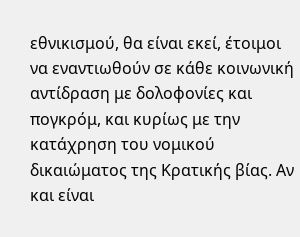εθνικισμού, θα είναι εκεί, έτοιμοι να εναντιωθούν σε κάθε κοινωνική αντίδραση με δολοφονίες και πογκρόμ, και κυρίως με την κατάχρηση του νομικού δικαιώματος της Κρατικής βίας. Αν και είναι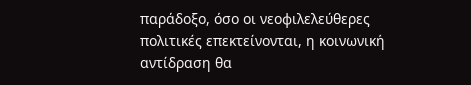παράδοξο, όσο οι νεοφιλελεύθερες πολιτικές επεκτείνονται, η κοινωνική αντίδραση θα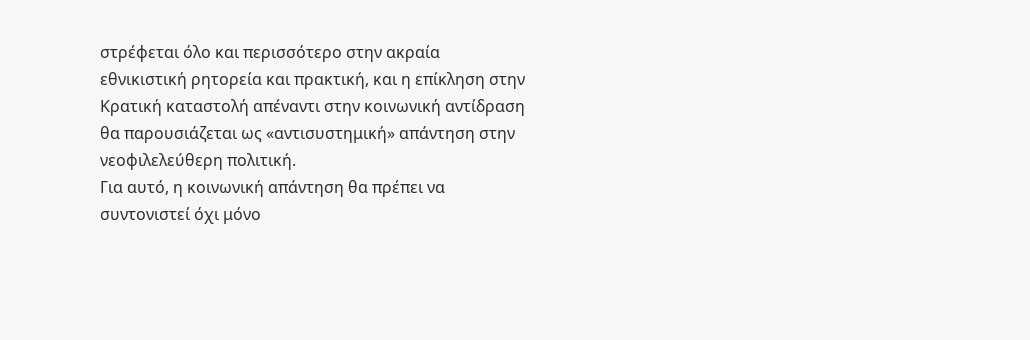στρέφεται όλο και περισσότερο στην ακραία εθνικιστική ρητορεία και πρακτική, και η επίκληση στην Κρατική καταστολή απέναντι στην κοινωνική αντίδραση θα παρουσιάζεται ως «αντισυστημική» απάντηση στην νεοφιλελεύθερη πολιτική.
Για αυτό, η κοινωνική απάντηση θα πρέπει να συντονιστεί όχι μόνο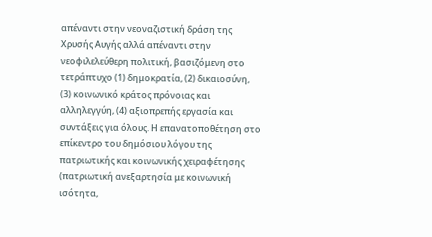απέναντι στην νεοναζιστική δράση της Χρυσής Αυγής αλλά απέναντι στην νεοφιλελεύθερη πολιτική, βασιζόμενη στο τετράπτυχο (1) δημοκρατία, (2) δικαιοσύνη, (3) κοινωνικό κράτος πρόνοιας και αλληλεγγύη, (4) αξιοπρεπής εργασία και συντάξεις για όλους. Η επανατοποθέτηση στο επίκεντρο του δημόσιου λόγου της πατριωτικής και κοινωνικής χειραφέτησης (πατριωτική ανεξαρτησία με κοινωνική ισότητα,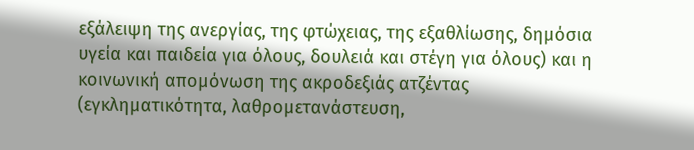εξάλειψη της ανεργίας, της φτώχειας, της εξαθλίωσης, δημόσια υγεία και παιδεία για όλους, δουλειά και στέγη για όλους) και η κοινωνική απομόνωση της ακροδεξιάς ατζέντας (εγκληματικότητα, λαθρομετανάστευση,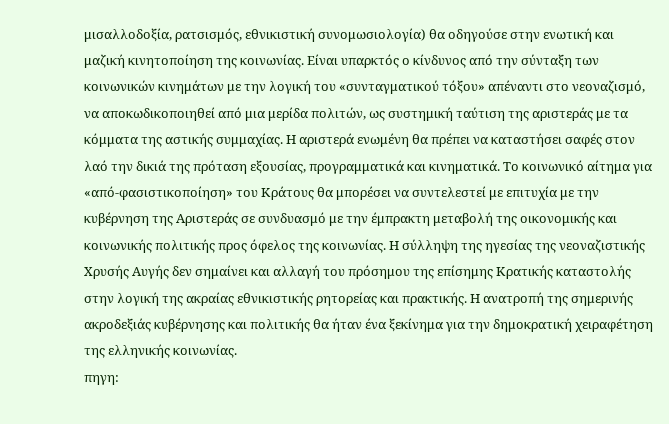μισαλλοδοξία, ρατσισμός, εθνικιστική συνομωσιολογία) θα οδηγούσε στην ενωτική και μαζική κινητοποίηση της κοινωνίας. Είναι υπαρκτός ο κίνδυνος από την σύνταξη των κοινωνικών κινημάτων με την λογική του «συνταγματικού τόξου» απέναντι στο νεοναζισμό, να αποκωδικοποιηθεί από μια μερίδα πολιτών, ως συστημική ταύτιση της αριστεράς με τα κόμματα της αστικής συμμαχίας. Η αριστερά ενωμένη θα πρέπει να καταστήσει σαφές στον λαό την δικιά της πρόταση εξουσίας, προγραμματικά και κινηματικά. Το κοινωνικό αίτημα για «από-φασιστικοποίηση» του Κράτους θα μπορέσει να συντελεστεί με επιτυχία με την κυβέρνηση της Αριστεράς σε συνδυασμό με την έμπρακτη μεταβολή της οικονομικής και κοινωνικής πολιτικής προς όφελος της κοινωνίας. Η σύλληψη της ηγεσίας της νεοναζιστικής Χρυσής Αυγής δεν σημαίνει και αλλαγή του πρόσημου της επίσημης Κρατικής καταστολής στην λογική της ακραίας εθνικιστικής ρητορείας και πρακτικής. Η ανατροπή της σημερινής ακροδεξιάς κυβέρνησης και πολιτικής θα ήταν ένα ξεκίνημα για την δημοκρατική χειραφέτηση της ελληνικής κοινωνίας.
πηγη: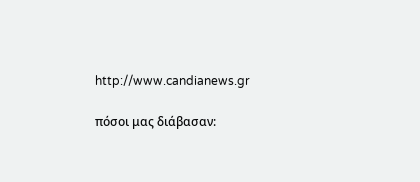http://www.candianews.gr

πόσοι μας διάβασαν: